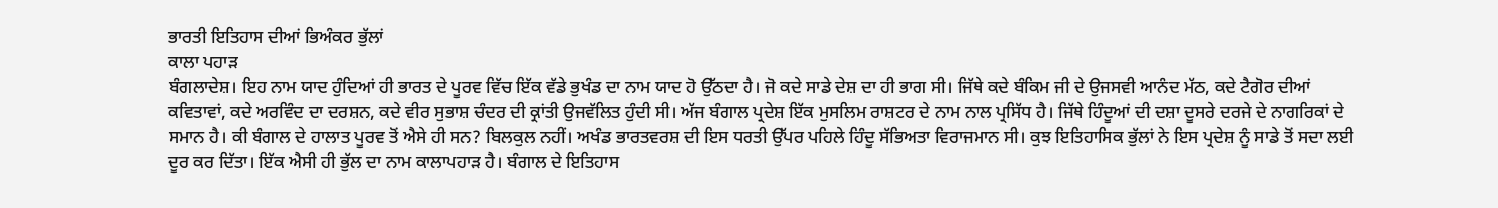ਭਾਰਤੀ ਇਤਿਹਾਸ ਦੀਆਂ ਭਿਅੰਕਰ ਭੁੱਲਾਂ
ਕਾਲਾ ਪਹਾੜ
ਬੰਗਲਾਦੇਸ਼। ਇਹ ਨਾਮ ਯਾਦ ਹੁੰਦਿਆਂ ਹੀ ਭਾਰਤ ਦੇ ਪੂਰਵ ਵਿੱਚ ਇੱਕ ਵੱਡੇ ਭੁਖੰਡ ਦਾ ਨਾਮ ਯਾਦ ਹੋ ਉੱਠਦਾ ਹੈ। ਜੋ ਕਦੇ ਸਾਡੇ ਦੇਸ਼ ਦਾ ਹੀ ਭਾਗ ਸੀ। ਜਿੱਥੇ ਕਦੇ ਬੰਕਿਮ ਜੀ ਦੇ ਉਜਸਵੀ ਆਨੰਦ ਮੱਠ, ਕਦੇ ਟੈਗੋਰ ਦੀਆਂ ਕਵਿਤਾਵਾਂ, ਕਦੇ ਅਰਵਿੰਦ ਦਾ ਦਰਸ਼ਨ, ਕਦੇ ਵੀਰ ਸੁਭਾਸ਼ ਚੰਦਰ ਦੀ ਕ੍ਰਾਂਤੀ ਉਜਵੱਲਿਤ ਹੁੰਦੀ ਸੀ। ਅੱਜ ਬੰਗਾਲ ਪ੍ਰਦੇਸ਼ ਇੱਕ ਮੁਸਲਿਮ ਰਾਸ਼ਟਰ ਦੇ ਨਾਮ ਨਾਲ ਪ੍ਰਸਿੱਧ ਹੈ। ਜਿੱਥੇ ਹਿੰਦੂਆਂ ਦੀ ਦਸ਼ਾ ਦੂਸਰੇ ਦਰਜੇ ਦੇ ਨਾਗਰਿਕਾਂ ਦੇ ਸਮਾਨ ਹੈ। ਕੀ ਬੰਗਾਲ ਦੇ ਹਾਲਾਤ ਪੂਰਵ ਤੋਂ ਐਸੇ ਹੀ ਸਨ? ਬਿਲਕੁਲ ਨਹੀਂ। ਅਖੰਡ ਭਾਰਤਵਰਸ਼ ਦੀ ਇਸ ਧਰਤੀ ਉੱਪਰ ਪਹਿਲੇ ਹਿੰਦੂ ਸੱਭਿਅਤਾ ਵਿਰਾਜਮਾਨ ਸੀ। ਕੁਝ ਇਤਿਹਾਸਿਕ ਭੁੱਲਾਂ ਨੇ ਇਸ ਪ੍ਰਦੇਸ਼ ਨੂੰ ਸਾਡੇ ਤੋਂ ਸਦਾ ਲਈ ਦੂਰ ਕਰ ਦਿੱਤਾ। ਇੱਕ ਐਸੀ ਹੀ ਭੁੱਲ ਦਾ ਨਾਮ ਕਾਲਾਪਹਾੜ ਹੈ। ਬੰਗਾਲ ਦੇ ਇਤਿਹਾਸ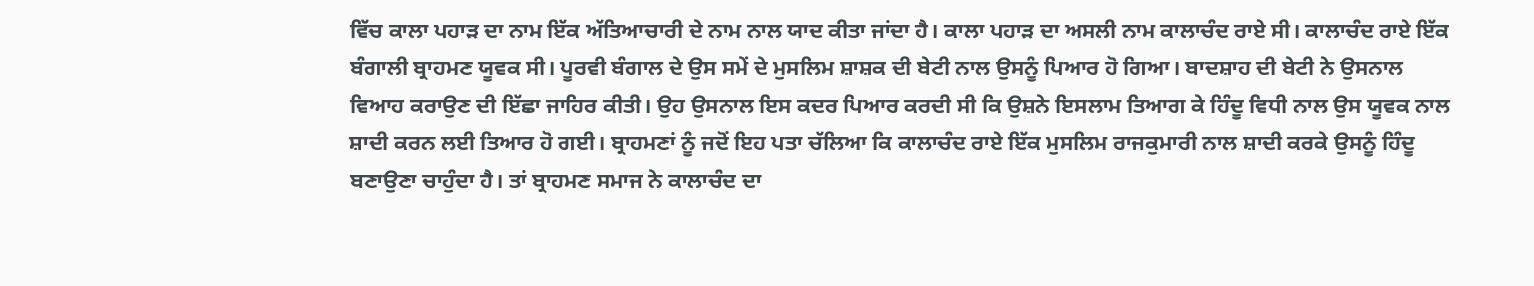ਵਿੱਚ ਕਾਲਾ ਪਹਾੜ ਦਾ ਨਾਮ ਇੱਕ ਅੱਤਿਆਚਾਰੀ ਦੇ ਨਾਮ ਨਾਲ ਯਾਦ ਕੀਤਾ ਜਾਂਦਾ ਹੈ। ਕਾਲਾ ਪਹਾੜ ਦਾ ਅਸਲੀ ਨਾਮ ਕਾਲਾਚੰਦ ਰਾਏ ਸੀ। ਕਾਲਾਚੰਦ ਰਾਏ ਇੱਕ ਬੰਗਾਲੀ ਬ੍ਰਾਹਮਣ ਯੂਵਕ ਸੀ। ਪੂਰਵੀ ਬੰਗਾਲ ਦੇ ਉਸ ਸਮੇਂ ਦੇ ਮੁਸਲਿਮ ਸ਼ਾਸ਼ਕ ਦੀ ਬੇਟੀ ਨਾਲ ਉਸਨੂੰ ਪਿਆਰ ਹੋ ਗਿਆ। ਬਾਦਸ਼ਾਹ ਦੀ ਬੇਟੀ ਨੇ ਉਸਨਾਲ ਵਿਆਹ ਕਰਾਉਣ ਦੀ ਇੱਛਾ ਜਾਹਿਰ ਕੀਤੀ। ਉਹ ਉਸਨਾਲ ਇਸ ਕਦਰ ਪਿਆਰ ਕਰਦੀ ਸੀ ਕਿ ਉਸ਼ਨੇ ਇਸਲਾਮ ਤਿਆਗ ਕੇ ਹਿੰਦੂ ਵਿਧੀ ਨਾਲ ਉਸ ਯੂਵਕ ਨਾਲ ਸ਼ਾਦੀ ਕਰਨ ਲਈ ਤਿਆਰ ਹੋ ਗਈ। ਬ੍ਰਾਹਮਣਾਂ ਨੂੰ ਜਦੋਂ ਇਹ ਪਤਾ ਚੱਲਿਆ ਕਿ ਕਾਲਾਚੰਦ ਰਾਏ ਇੱਕ ਮੁਸਲਿਮ ਰਾਜਕੁਮਾਰੀ ਨਾਲ ਸ਼ਾਦੀ ਕਰਕੇ ਉਸਨੂੰ ਹਿੰਦੂ ਬਣਾਉਣਾ ਚਾਹੁੰਦਾ ਹੈ। ਤਾਂ ਬ੍ਰਾਹਮਣ ਸਮਾਜ ਨੇ ਕਾਲਾਚੰਦ ਦਾ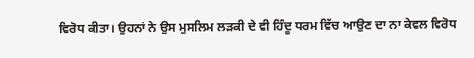ਵਿਰੋਧ ਕੀਤਾ। ਉਹਨਾਂ ਨੇ ਉਸ ਮੁਸਲਿਮ ਲੜਕੀ ਦੇ ਵੀ ਹਿੰਦੂ ਧਰਮ ਵਿੱਚ ਆਉਣ ਦਾ ਨਾ ਕੇਵਲ ਵਿਰੋਧ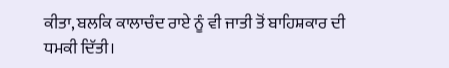ਕੀਤਾ, ਬਲਕਿ ਕਾਲਾਚੰਦ ਰਾਏ ਨੂੰ ਵੀ ਜਾਤੀ ਤੋਂ ਬਾਹਿਸ਼ਕਾਰ ਦੀ ਧਮਕੀ ਦਿੱਤੀ।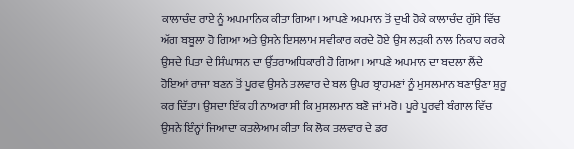ਕਾਲਾਚੰਦ ਰਾਏ ਨੂੰ ਅਪਮਾਨਿਕ ਕੀਤਾ ਗਿਆ। ਆਪਣੇ ਅਪਮਾਨ ਤੋਂ ਦੁਖੀ ਹੋਕੇ ਕਾਲਾਚੰਦ ਗੁੱਸੇ ਵਿੱਚ ਅੱਗ ਬਬੂਲਾ ਹੋ ਗਿਆ ਅਤੇ ਉਸਨੇ ਇਸਲਾਮ ਸਵੀਕਾਰ ਕਰਦੇ ਹੋਏ ਉਸ ਲੜਕੀ ਨਾਲ ਨਿਕਾਹ ਕਰਕੇ ਉਸਦੇ ਪਿਤਾ ਦੇ ਸਿੰਘਾਸਨ ਦਾ ਉੱਤਰਾਅਧਿਕਾਰੀ ਹੋ ਗਿਆ। ਆਪਣੇ ਅਪਮਾਨ ਦਾ ਬਦਲਾ ਲੈਂਦੇ ਹੋਇਆਂ ਰਾਜਾ ਬਣਨ ਤੋਂ ਪੂਰਵ ਉਸਨੇ ਤਲਵਾਰ ਦੇ ਬਲ ਉਪਰ ਬ੍ਰਾਹਮਣਾਂ ਨੂੰ ਮੁਸਲਮਾਨ ਬਣਾਉਣਾ ਸ਼ੁਰੂ ਕਰ ਦਿੱਤਾ। ਉਸਦਾ ਇੱਕ ਹੀ ਨਾਅਰਾ ਸੀ ਕਿ ਮੁਸਲਮਾਨ ਬਣੋ ਜਾਂ ਮਰੋ। ਪੂਰੇ ਪੂਰਵੀ ਬੰਗਾਲ ਵਿੱਚ ਉਸਨੇ ਇੰਨ੍ਹਾਂ ਜਿਆਦਾ ਕਤਲੇਆਮ ਕੀਤਾ ਕਿ ਲੋਕ ਤਲਵਾਰ ਦੇ ਡਰ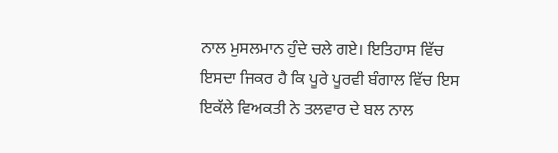ਨਾਲ ਮੁਸਲਮਾਨ ਹੁੰਦੇ ਚਲੇ ਗਏ। ਇਤਿਹਾਸ ਵਿੱਚ ਇਸਦਾ ਜਿਕਰ ਹੈ ਕਿ ਪੂਰੇ ਪੂਰਵੀ ਬੰਗਾਲ ਵਿੱਚ ਇਸ ਇਕੱਲੇ ਵਿਅਕਤੀ ਨੇ ਤਲਵਾਰ ਦੇ ਬਲ ਨਾਲ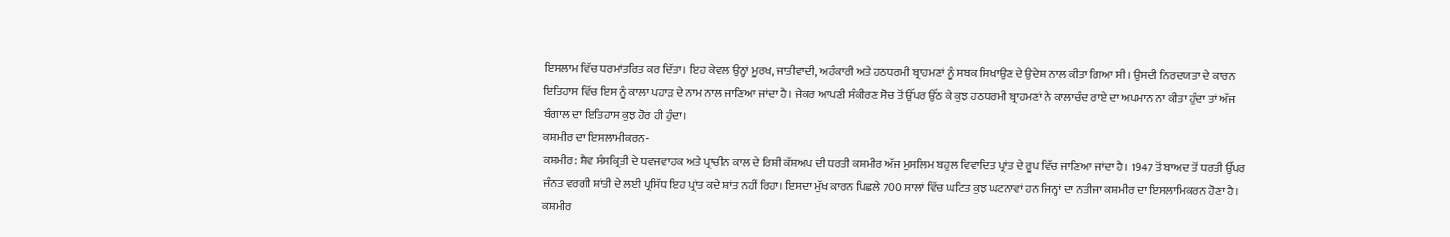ਇਸਲਾਮ ਵਿੱਚ ਧਰਮਾਂਤਰਿਤ ਕਰ ਦਿੱਤਾ। ਇਹ ਕੇਵਲ ਉਨ੍ਹਾਂ ਮੂਰਖ, ਜਾਤੀਵਾਦੀ, ਅਹੰਕਾਰੀ ਅਤੇ ਹਠਧਰਮੀ ਬ੍ਰਾਹਮਣਾਂ ਨੂੰ ਸਬਕ ਸਿਖਾਉਣ ਦੇ ਉਦੇਸ਼ ਨਾਲ ਕੀਤਾ ਗਿਆ ਸੀ। ਉਸਦੀ ਨਿਰਦਯਤਾ ਦੇ ਕਾਰਨ ਇਤਿਹਾਸ ਵਿੱਚ ਇਸ ਨੂੰ ਕਾਲਾ ਪਹਾੜ ਦੇ ਨਾਮ ਨਾਲ ਜਾਣਿਆ ਜਾਂਦਾ ਹੈ। ਜੇਕਰ ਆਪਣੀ ਸੰਕੀਰਣ ਸੋਚ ਤੋਂ ਉੱਪਰ ਉੱਠ ਕੇ ਕੁਝ ਹਠਧਰਮੀ ਬ੍ਰਾਹਮਣਾਂ ਨੇ ਕਾਲਾਚੰਦ ਰਾਏ ਦਾ ਅਪਮਾਨ ਨਾ ਕੀਤਾ ਹੁੰਦਾ ਤਾਂ ਅੱਜ ਬੰਗਾਲ ਦਾ ਇਤਿਹਾਸ ਕੁਝ ਹੋਰ ਹੀ ਹੁੰਦਾ।
ਕਸ਼ਮੀਰ ਦਾ ਇਸਲਾਮੀਕਰਨ-
ਕਸ਼ਮੀਰ: ਸ਼ੈਵ ਸੰਸਕ੍ਰਿਤੀ ਦੇ ਧਵਜਵਾਹਕ ਅਤੇ ਪ੍ਰਾਚੀਨ ਕਾਲ ਦੇ ਰਿਸ਼ੀ ਕੱਸ਼ਅਪ ਦੀ ਧਰਤੀ ਕਸ਼ਮੀਰ ਅੱਜ ਮੁਸਲਿਮ ਬਹੁਲ ਵਿਵਾਦਿਤ ਪ੍ਰਾਂਤ ਦੇ ਰੂਪ ਵਿੱਚ ਜਾਣਿਆ ਜਾਂਦਾ ਹੈ। 1947 ਤੋਂ ਬਾਅਦ ਤੋਂ ਧਰਤੀ ਉੱਪਰ ਜੰਨਤ ਵਰਗੀ ਸ਼ਾਂਤੀ ਦੇ ਲਈ ਪ੍ਰਸਿੱਧ ਇਹ ਪ੍ਰਾਂਤ ਕਦੇ ਸ਼ਾਂਤ ਨਹੀਂ ਰਿਹਾ। ਇਸਦਾ ਮੁੱਖ ਕਾਰਨ ਪਿਛਲੇ 700 ਸਾਲਾਂ ਵਿੱਚ ਘਟਿਤ ਕੁਝ ਘਟਨਾਵਾਂ ਹਨ ਜਿਨ੍ਹਾਂ ਦਾ ਨਤੀਜਾ ਕਸ਼ਮੀਰ ਦਾ ਇਸਲਾਮਿਕਰਨ ਹੋਣਾ ਹੈ। ਕਸ਼ਮੀਰ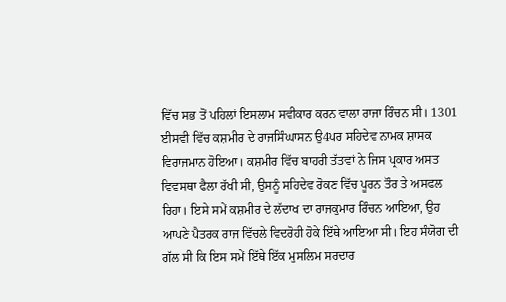ਵਿੱਚ ਸਭ ਤੋਂ ਪਹਿਲਾਂ ਇਸਲਾਮ ਸਵੀਕਾਰ ਕਰਨ ਵਾਲਾ ਰਾਜਾ ਰਿੰਚਨ ਸੀ। 1301 ਈਸਵੀ ਵਿੱਚ ਕਸ਼ਮੀਰ ਦੇ ਰਾਜਸਿੰਘਾਸਨ ਉ4ਪਰ ਸਹਿਦੇਵ ਨਾਮਕ ਸ਼ਾਸਕ ਵਿਰਾਜਮਾਨ ਹੋਇਆ। ਕਸ਼ਮੀਰ ਵਿੱਚ ਬਾਹਰੀ ਤੱਤਵਾਂ ਨੇ ਜਿਸ ਪ੍ਰਕਾਰ ਅਸਤ ਵਿਵਸਥਾ ਫੈਲਾ ਰੱਖੀ ਸੀ, ਉਸਨੂੰ ਸਹਿਦੇਵ ਰੋਕਣ ਵਿੱਚ ਪੂਰਨ ਤੌਰ ਤੇ ਅਸਫਲ ਰਿਹਾ। ਇਸੇ ਸਮੇਂ ਕਸ਼ਮੀਰ ਦੇ ਲੱਦਾਖ ਦਾ ਰਾਜਕੁਮਾਰ ਰਿੰਚਨ ਆਇਆ, ਉਹ ਆਪਣੇ ਪੈਤਰਕ ਰਾਜ ਵਿੱਚਲੇ ਵਿਦਰੋਹੀ ਹੋਕੇ ਇੱਥੇ ਆਇਆ ਸੀ। ਇਹ ਸੰਯੋਗ ਦੀ ਗੱਲ ਸੀ ਕਿ ਇਸ ਸਮੇਂ ਇੱਥੇ ਇੱਕ ਮੁਸਲਿਮ ਸਰਦਾਰ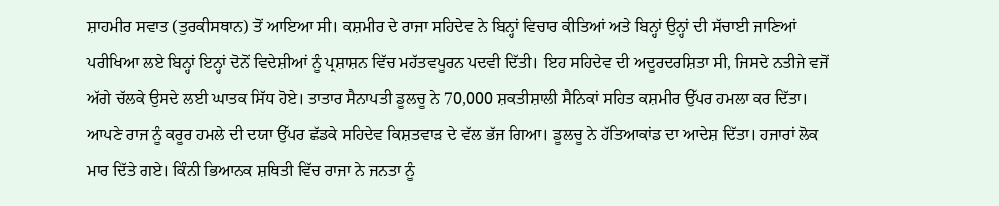ਸ਼ਾਹਮੀਰ ਸਵਾਤ (ਤੁਰਕੀਸਥਾਨ) ਤੋਂ ਆਇਆ ਸੀ। ਕਸ਼ਮੀਰ ਦੇ ਰਾਜਾ ਸਹਿਦੇਵ ਨੇ ਬਿਨ੍ਹਾਂ ਵਿਚਾਰ ਕੀਤਿਆਂ ਅਤੇ ਬਿਨ੍ਹਾਂ ਉਨ੍ਹਾਂ ਦੀ ਸੱਚਾਈ ਜਾਣਿਆਂ ਪਰੀਖਿਆ ਲਏ ਬਿਨ੍ਹਾਂ ਇਨ੍ਹਾਂ ਦੋਨੋਂ ਵਿਦੇਸ਼ੀਆਂ ਨੂੰ ਪ੍ਰਸ਼ਾਸ਼ਨ ਵਿੱਚ ਮਹੱਤਵਪੂਰਨ ਪਦਵੀ ਦਿੱਤੀ। ਇਹ ਸਹਿਦੇਵ ਦੀ ਅਦੂਰਦਰਸ਼ਿਤਾ ਸੀ, ਜਿਸਦੇ ਨਤੀਜੇ ਵਜੋਂ ਅੱਗੇ ਚੱਲਕੇ ਉਸਦੇ ਲਈ ਘਾਤਕ ਸਿੱਧ ਹੋਏ। ਤਾਤਾਰ ਸੈਨਾਪਤੀ ਡੂਲਚੂ ਨੇ 70,000 ਸ਼ਕਤੀਸ਼ਾਲੀ ਸੈਨਿਕਾਂ ਸਹਿਤ ਕਸ਼ਮੀਰ ਉੱਪਰ ਹਮਲਾ ਕਰ ਦਿੱਤਾ। ਆਪਣੇ ਰਾਜ ਨੂੰ ਕਰੂਰ ਹਮਲੇ ਦੀ ਦਯਾ ਉੱਪਰ ਛੱਡਕੇ ਸਹਿਦੇਵ ਕਿਸ਼ਤਵਾੜ ਦੇ ਵੱਲ ਭੱਜ ਗਿਆ। ਡੂਲਚੂ ਨੇ ਹੱਤਿਆਕਾਂਡ ਦਾ ਆਦੇਸ਼ ਦਿੱਤਾ। ਹਜਾਰਾਂ ਲੋਕ ਮਾਰ ਦਿੱਤੇ ਗਏ। ਕਿੰਨੀ ਭਿਆਨਕ ਸ਼ਥਿਤੀ ਵਿੱਚ ਰਾਜਾ ਨੇ ਜਨਤਾ ਨੂੰ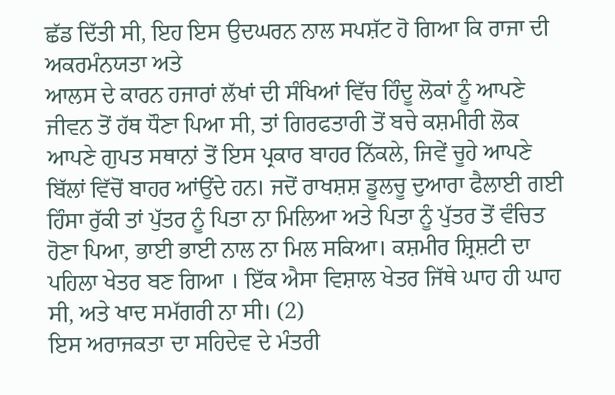ਛੱਡ ਦਿੱਤੀ ਸੀ, ਇਹ ਇਸ ਉਦਘਰਨ ਨਾਲ ਸਪਸ਼ੱਟ ਹੋ ਗਿਆ ਕਿ ਰਾਜਾ ਦੀ ਅਕਰਮੰਨਯਤਾ ਅਤੇ
ਆਲਸ ਦੇ ਕਾਰਨ ਹਜਾਰਾਂ ਲੱਖਾਂ ਦੀ ਸੰਖਿਆਂ ਵਿੱਚ ਹਿੰਦੂ ਲੋਕਾਂ ਨੂੰ ਆਪਣੇ ਜੀਵਨ ਤੋਂ ਹੱਥ ਧੌਣਾ ਪਿਆ ਸੀ, ਤਾਂ ਗਿਰਫਤਾਰੀ ਤੋਂ ਬਚੇ ਕਸ਼ਮੀਰੀ ਲੋਕ ਆਪਣੇ ਗੁਪਤ ਸਥਾਨਾਂ ਤੋਂ ਇਸ ਪ੍ਰਕਾਰ ਬਾਹਰ ਨਿੱਕਲੇ, ਜਿਵੇਂ ਚੂਹੇ ਆਪਣੇ ਬਿੱਲਾਂ ਵਿੱਚੋਂ ਬਾਹਰ ਆਂਉਂਦੇ ਹਨ। ਜਦੋਂ ਰਾਖਸ਼ਸ਼ ਡੂਲਚੂ ਦੁਆਰਾ ਫੈਲਾਈ ਗਈ ਹਿੰਸਾ ਰੁੱਕੀ ਤਾਂ ਪੁੱਤਰ ਨੂੰ ਪਿਤਾ ਨਾ ਮਿਲਿਆ ਅਤੇ ਪਿਤਾ ਨੂੰ ਪੁੱਤਰ ਤੋਂ ਵੰਚਿਤ ਹੋਣਾ ਪਿਆ, ਭਾਈ ਭਾਈ ਨਾਲ ਨਾ ਮਿਲ ਸਕਿਆ। ਕਸ਼ਮੀਰ ਸ਼੍ਰਿਸ਼ਟੀ ਦਾ ਪਹਿਲਾ ਖੇਤਰ ਬਣ ਗਿਆ । ਇੱਕ ਐਸਾ ਵਿਸ਼ਾਲ ਖੇਤਰ ਜਿੱਥੇ ਘਾਹ ਹੀ ਘਾਹ ਸੀ, ਅਤੇ ਖਾਦ ਸਮੱਗਰੀ ਨਾ ਸੀ। (2)
ਇਸ ਅਰਾਜਕਤਾ ਦਾ ਸਹਿਦੇਵ ਦੇ ਮੰਤਰੀ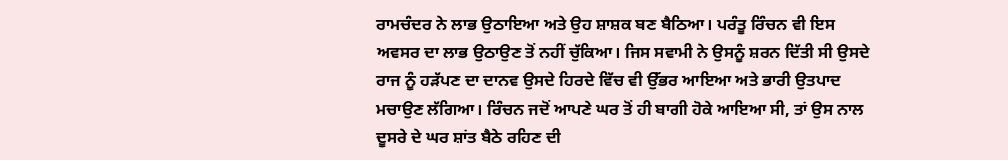ਰਾਮਚੰਦਰ ਨੇ ਲਾਭ ਉਠਾਇਆ ਅਤੇ ਉਹ ਸ਼ਾਸ਼ਕ ਬਣ ਬੈਠਿਆ। ਪਰੰਤੂ ਰਿੰਚਨ ਵੀ ਇਸ ਅਵਸਰ ਦਾ ਲਾਭ ਉਠਾਉਣ ਤੋਂ ਨਹੀਂ ਚੁੱਕਿਆ। ਜਿਸ ਸਵਾਮੀ ਨੇ ਉਸਨੂੰ ਸ਼ਰਨ ਦਿੱਤੀ ਸੀ ਉਸਦੇ ਰਾਜ ਨੂੰ ਹੜੱਪਣ ਦਾ ਦਾਨਵ ਉਸਦੇ ਹਿਰਦੇ ਵਿੱਚ ਵੀ ਉੱਭਰ ਆਇਆ ਅਤੇ ਭਾਰੀ ਉਤਪਾਦ ਮਚਾਉਣ ਲੱਗਿਆ। ਰਿੰਚਨ ਜਦੋਂ ਆਪਣੇ ਘਰ ਤੋਂ ਹੀ ਬਾਗੀ ਹੋਕੇ ਆਇਆ ਸੀ, ਤਾਂ ਉਸ ਨਾਲ ਦੂਸਰੇ ਦੇ ਘਰ ਸ਼ਾਂਤ ਬੈਠੇ ਰਹਿਣ ਦੀ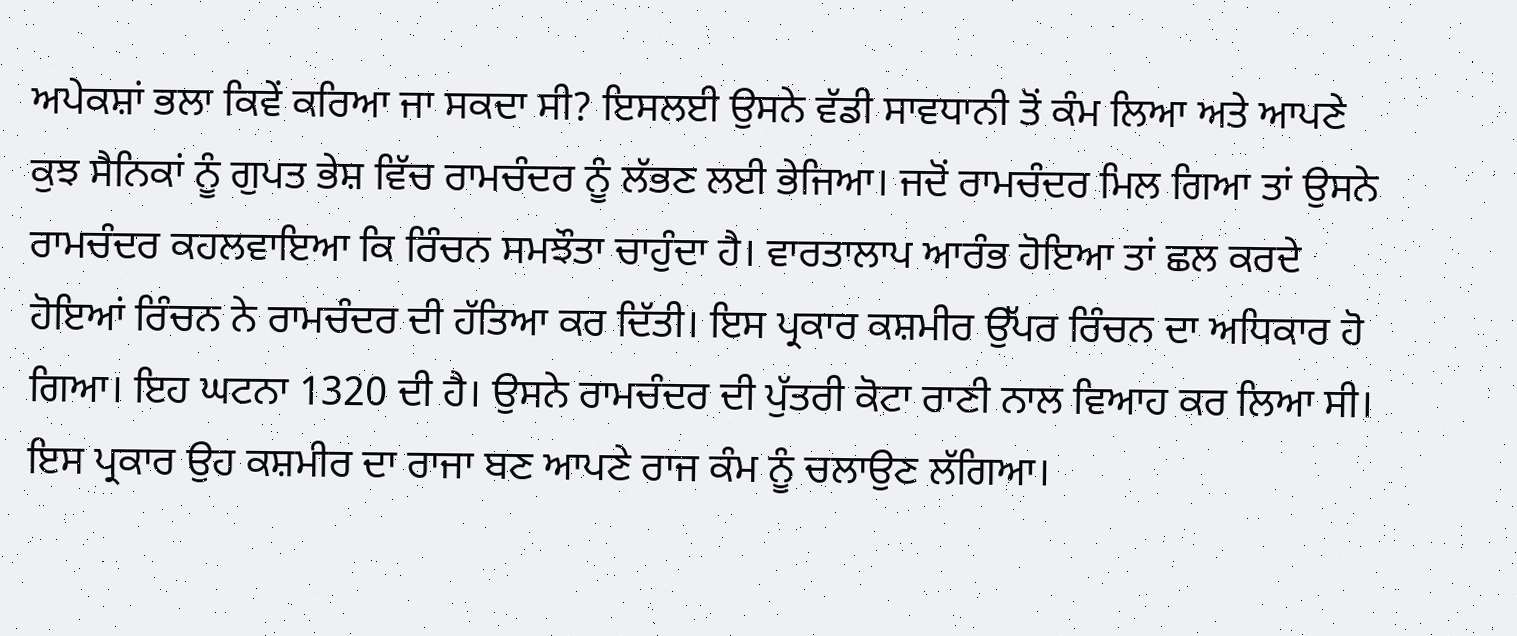ਅਪੇਕਸ਼ਾਂ ਭਲਾ ਕਿਵੇਂ ਕਰਿਆ ਜਾ ਸਕਦਾ ਸੀ? ਇਸਲਈ ਉਸਨੇ ਵੱਡੀ ਸਾਵਧਾਨੀ ਤੋਂ ਕੰਮ ਲਿਆ ਅਤੇ ਆਪਣੇ ਕੁਝ ਸੈਨਿਕਾਂ ਨੂੰ ਗੁਪਤ ਭੇਸ਼ ਵਿੱਚ ਰਾਮਚੰਦਰ ਨੂੰ ਲੱਭਣ ਲਈ ਭੇਜਿਆ। ਜਦੋਂ ਰਾਮਚੰਦਰ ਮਿਲ ਗਿਆ ਤਾਂ ਉਸਨੇ ਰਾਮਚੰਦਰ ਕਹਲਵਾਇਆ ਕਿ ਰਿੰਚਨ ਸਮਝੌਤਾ ਚਾਹੁੰਦਾ ਹੈ। ਵਾਰਤਾਲਾਪ ਆਰੰਭ ਹੋਇਆ ਤਾਂ ਛਲ ਕਰਦੇ ਹੋਇਆਂ ਰਿੰਚਨ ਨੇ ਰਾਮਚੰਦਰ ਦੀ ਹੱਤਿਆ ਕਰ ਦਿੱਤੀ। ਇਸ ਪ੍ਰਕਾਰ ਕਸ਼ਮੀਰ ਉੱਪਰ ਰਿੰਚਨ ਦਾ ਅਧਿਕਾਰ ਹੋ ਗਿਆ। ਇਹ ਘਟਨਾ 1320 ਦੀ ਹੈ। ਉਸਨੇ ਰਾਮਚੰਦਰ ਦੀ ਪੁੱਤਰੀ ਕੋਟਾ ਰਾਣੀ ਨਾਲ ਵਿਆਹ ਕਰ ਲਿਆ ਸੀ। ਇਸ ਪ੍ਰਕਾਰ ਉਹ ਕਸ਼ਮੀਰ ਦਾ ਰਾਜਾ ਬਣ ਆਪਣੇ ਰਾਜ ਕੰਮ ਨੂੰ ਚਲਾਉਣ ਲੱਗਿਆ।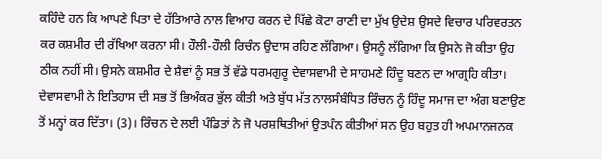ਕਹਿੰਦੇ ਹਨ ਕਿ ਆਪਣੇ ਪਿਤਾ ਦੇ ਹੱਤਿਆਰੇ ਨਾਲ ਵਿਆਹ ਕਰਨ ਦੇ ਪਿੱਛੇ ਕੋਟਾ ਰਾਣੀ ਦਾ ਮੁੱਖ ਉਦੇਸ਼ ਉਸਦੇ ਵਿਚਾਰ ਪਰਿਵਰਤਨ ਕਰ ਕਸ਼ਮੀਰ ਦੀ ਰੱਖਿਆ ਕਰਨਾ ਸੀ। ਹੌਲੀ-ਹੌਲੀ ਰਿਚੰਨ ਉਦਾਸ ਰਹਿਣ ਲੱਗਿਆ। ਉਸਨੂੰ ਲੱਗਿਆ ਕਿ ਉਸਨੇ ਜੋ ਕੀਤਾ ਉਹ ਠੀਕ ਨਹੀਂ ਸੀ। ਉਸਨੇ ਕਸ਼ਮੀਰ ਦੇ ਸ਼ੈਵਾਂ ਨੂੰ ਸਭ ਤੋਂ ਵੱਡੇ ਧਰਮਗੁਰੂ ਦੇਵਾਸਵਾਮੀ ਦੇ ਸਾਹਮਣੇ ਹਿੰਦੂ ਬਣਨ ਦਾ ਆਗ੍ਰਹਿ ਕੀਤਾ। ਦੇਵਾਸਵਾਮੀ ਨੇ ਇਤਿਹਾਸ ਦੀ ਸਭ ਤੋਂ ਭਿਅੰਕਰ ਭੁੱਲ ਕੀਤੀ ਅਤੇ ਬੁੱਧ ਮੱਤ ਨਾਲਸੰਬੰਧਿਤ ਰਿੰਚਨ ਨੂੰ ਹਿੰਦੂ ਸਮਾਜ ਦਾ ਅੰਗ ਬਣਾਉਣ ਤੋਂ ਮਨ੍ਹਾਂ ਕਰ ਦਿੱਤਾ। (3)। ਰਿੰਚਨ ਦੇ ਲਈ ਪੰਡਿਤਾਂ ਨੇ ਜੋ ਪਰਸ਼ਥਿਤੀਆਂ ਉਤਪੰਨ ਕੀਤੀਆਂ ਸਨ ਉਹ ਬਹੁਤ ਹੀ ਅਪਮਾਨਜਨਕ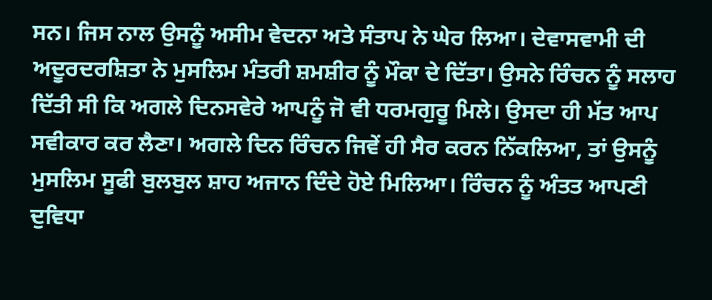ਸਨ। ਜਿਸ ਨਾਲ ਉਸਨੂੰ ਅਸੀਮ ਵੇਦਨਾ ਅਤੇ ਸੰਤਾਪ ਨੇ ਘੇਰ ਲਿਆ। ਦੇਵਾਸਵਾਮੀ ਦੀ ਅਦੂਰਦਰਸ਼ਿਤਾ ਨੇ ਮੁਸਲਿਮ ਮੰਤਰੀ ਸ਼ਮਸ਼ੀਰ ਨੂੰ ਮੌਕਾ ਦੇ ਦਿੱਤਾ। ਉਸਨੇ ਰਿੰਚਨ ਨੂੰ ਸਲਾਹ ਦਿੱਤੀ ਸੀ ਕਿ ਅਗਲੇ ਦਿਨਸਵੇਰੇ ਆਪਨੂੰ ਜੋ ਵੀ ਧਰਮਗੁਰੂ ਮਿਲੇ। ਉਸਦਾ ਹੀ ਮੱਤ ਆਪ ਸਵੀਕਾਰ ਕਰ ਲੈਣਾ। ਅਗਲੇ ਦਿਨ ਰਿੰਚਨ ਜਿਵੇਂ ਹੀ ਸੈਰ ਕਰਨ ਨਿੱਕਲਿਆ, ਤਾਂ ਉਸਨੂੰ ਮੁਸਲਿਮ ਸੂਫੀ ਬੁਲਬੁਲ ਸ਼ਾਹ ਅਜਾਨ ਦਿੰਦੇ ਹੋਏ ਮਿਲਿਆ। ਰਿੰਚਨ ਨੂੰ ਅੰਤਤ ਆਪਣੀ ਦੁਵਿਧਾ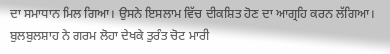ਦਾ ਸਮਾਧਾਨ ਮਿਲ ਗਿਆ। ਉਸਨੇ ਇਸਲਾਮ ਵਿੱਚ ਦੀਕਸ਼ਿਤ ਹੋਣ ਦਾ ਆਗ੍ਰਹਿ ਕਰਨ ਲੱਗਿਆ। ਬੁਲਬੁਲਸ਼ਾਹ ਨੇ ਗਰਮ ਲੋਹਾ ਦੇਖਕੇ ਤੁਰੰਤ ਚੋਟ ਮਾਰੀ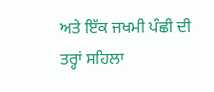ਅਤੇ ਇੱਕ ਜਖਮੀ ਪੰਛੀ ਦੀ ਤਰ੍ਹਾਂ ਸਹਿਲਾ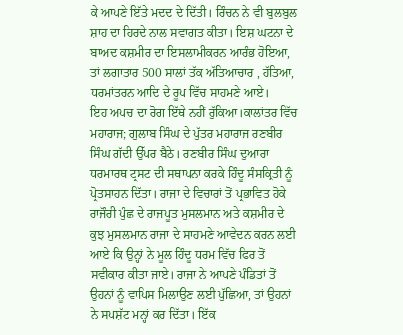ਕੇ ਆਪਣੇ ਇੱਤੇ ਮਦਦ ਦੇ ਦਿੱਤੀ। ਰਿੰਚਨ ਨੇ ਵੀ ਬੁਲਬੁਲ ਸ਼ਾਹ ਦਾ ਹਿਰਦੇ ਨਾਲ ਸਵਾਗਤ ਕੀਤਾ। ਇਸ਼ ਘਟਨਾ ਦੇ ਬਾਅਦ ਕਸ਼ਮੀਰ ਦਾ ਇਸਲਾਮੀਕਰਨ ਆਰੰਭ ਹੋਇਆ, ਤਾਂ ਲਗਾਤਾਰ 500 ਸਾਲਾਂ ਤੱਕ ਅੱਤਿਆਚਾਰ , ਹੱਤਿਆ, ਧਰਮਾਂਤਰਨ ਆਦਿ ਦੇ ਰੂਪ ਵਿੱਚ ਸਾਹਮਣੇ ਆਏ।
ਇਹ ਅਪਚ ਦਾ ਰੋਗ ਇੱਥੇ ਨਹੀਂ ਰੁੱਕਿਆ।ਕਾਲਾਂਤਰ ਵਿੱਚ ਮਹਾਰਾਜ; ਗੁਲਾਬ ਸਿੰਘ ਦੇ ਪੁੱਤਰ ਮਹਾਰਾਜ ਰਣਬੀਰ ਸਿੰਘ ਗੱਦੀ ਉੱਪਰ ਬੈਠੇ। ਰਣਬੀਰ ਸਿੰਘ ਦੁਆਰਾ ਧਰਮਾਰਥ ਟ੍ਰਸਟ ਦੀ ਸਥਾਪਨਾ ਕਰਕੇ ਹਿੰਦੂ ਸੰਸਕ੍ਰਿਤੀ ਨੂੰ ਪ੍ਰੋਤਸਾਹਨ ਦਿੱਤਾ। ਰਾਜਾ ਦੇ ਵਿਚਾਰਾਂ ਤੋਂ ਪ੍ਰਭਾਵਿਤ ਹੋਕੇ ਰਾਜੌਰੀ ਪੁੰਛ ਦੇ ਰਾਜਪੂਤ ਮੁਸਲਮਾਨ ਅਤੇ ਕਸ਼ਮੀਰ ਦੇ ਕੁਝ ਮੁਸਲਮਾਨ ਰਾਜਾ ਦੇ ਸਾਹਮਣੇ ਆਵੇਦਨ ਕਰਨ ਲਈ ਆਏ ਕਿ ਉਨ੍ਹਾਂ ਨੇ ਮੂਲ ਹਿੰਦੂ ਧਰਮ ਵਿੱਚ ਫਿਰ ਤੋਂ ਸਵੀਕਾਰ ਕੀਤਾ ਜਾਏ। ਰਾਜਾ ਨੇ ਆਪਣੇ ਪੰਡਿਤਾਂ ਤੋਂ ਉਹਨਾਂ ਨੂੰ ਵਾਪਿਸ ਮਿਲਾਉਣ ਲਈ ਪੁੱਛਿਆ, ਤਾਂ ਉਹਨਾਂ ਨੇ ਸਪਸ਼ੱਟ ਮਨ੍ਹਾਂ ਕਰ ਦਿੱਤਾ। ਇੱਕ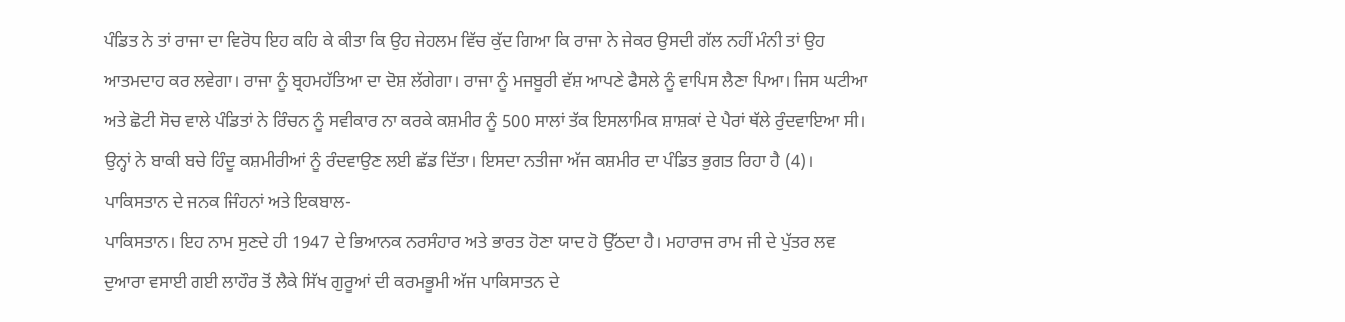ਪੰਡਿਤ ਨੇ ਤਾਂ ਰਾਜਾ ਦਾ ਵਿਰੋਧ ਇਹ ਕਹਿ ਕੇ ਕੀਤਾ ਕਿ ਉਹ ਜੇਹਲਮ ਵਿੱਚ ਕੁੱਦ ਗਿਆ ਕਿ ਰਾਜਾ ਨੇ ਜੇਕਰ ਉਸਦੀ ਗੱਲ ਨਹੀਂ ਮੰਨੀ ਤਾਂ ਉਹ ਆਤਮਦਾਹ ਕਰ ਲਵੇਗਾ। ਰਾਜਾ ਨੂੰ ਬ੍ਰਹਮਹੱਤਿਆ ਦਾ ਦੋਸ਼ ਲੱਗੇਗਾ। ਰਾਜਾ ਨੂੰ ਮਜਬੂਰੀ ਵੱਸ਼ ਆਪਣੇ ਫੈਸਲੇ ਨੂੰ ਵਾਪਿਸ ਲੈਣਾ ਪਿਆ। ਜਿਸ ਘਟੀਆ ਅਤੇ ਛੋਟੀ ਸੋਚ ਵਾਲੇ ਪੰਡਿਤਾਂ ਨੇ ਰਿੰਚਨ ਨੂੰ ਸਵੀਕਾਰ ਨਾ ਕਰਕੇ ਕਸ਼ਮੀਰ ਨੂੰ 500 ਸਾਲਾਂ ਤੱਕ ਇਸਲਾਮਿਕ ਸ਼ਾਸ਼ਕਾਂ ਦੇ ਪੈਰਾਂ ਥੱਲੇ ਰੁੰਦਵਾਇਆ ਸੀ। ਉਨ੍ਹਾਂ ਨੇ ਬਾਕੀ ਬਚੇ ਹਿੰਦੂ ਕਸ਼ਮੀਰੀਆਂ ਨੂੰ ਰੰਦਵਾਉਣ ਲਈ ਛੱਡ ਦਿੱਤਾ। ਇਸਦਾ ਨਤੀਜਾ ਅੱਜ ਕਸ਼ਮੀਰ ਦਾ ਪੰਡਿਤ ਭੁਗਤ ਰਿਹਾ ਹੈ (4)।
ਪਾਕਿਸਤਾਨ ਦੇ ਜਨਕ ਜਿੰਹਨਾਂ ਅਤੇ ਇਕਬਾਲ-
ਪਾਕਿਸਤਾਨ। ਇਹ ਨਾਮ ਸੁਣਦੇ ਹੀ 1947 ਦੇ ਭਿਆਨਕ ਨਰਸੰਹਾਰ ਅਤੇ ਭਾਰਤ ਹੋਣਾ ਯਾਦ ਹੋ ਉੱਠਦਾ ਹੈ। ਮਹਾਰਾਜ ਰਾਮ ਜੀ ਦੇ ਪੁੱਤਰ ਲਵ ਦੁਆਰਾ ਵਸਾਈ ਗਈ ਲਾਹੌਰ ਤੋਂ ਲੈਕੇ ਸਿੱਖ ਗੁਰੂਆਂ ਦੀ ਕਰਮਭੂਮੀ ਅੱਜ ਪਾਕਿਸਾਤਨ ਦੇ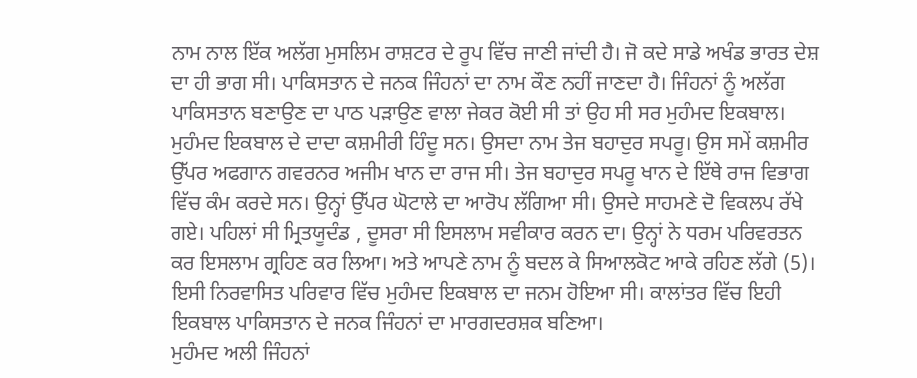ਨਾਮ ਨਾਲ ਇੱਕ ਅਲੱਗ ਮੁਸਲਿਮ ਰਾਸ਼ਟਰ ਦੇ ਰੂਪ ਵਿੱਚ ਜਾਣੀ ਜਾਂਦੀ ਹੈ। ਜੋ ਕਦੇ ਸਾਡੇ ਅਖੰਡ ਭਾਰਤ ਦੇਸ਼ ਦਾ ਹੀ ਭਾਗ ਸੀ। ਪਾਕਿਸਤਾਨ ਦੇ ਜਨਕ ਜਿੰਹਨਾਂ ਦਾ ਨਾਮ ਕੌਣ ਨਹੀਂ ਜਾਣਦਾ ਹੈ। ਜਿੰਹਨਾਂ ਨੂੰ ਅਲੱਗ ਪਾਕਿਸਤਾਨ ਬਣਾਉਣ ਦਾ ਪਾਠ ਪੜਾਉਣ ਵਾਲਾ ਜੇਕਰ ਕੋਈ ਸੀ ਤਾਂ ਉਹ ਸੀ ਸਰ ਮੁਹੰਮਦ ਇਕਬਾਲ। ਮੁਹੰਮਦ ਇਕਬਾਲ ਦੇ ਦਾਦਾ ਕਸ਼ਮੀਰੀ ਹਿੰਦੂ ਸਨ। ਉਸਦਾ ਨਾਮ ਤੇਜ ਬਹਾਦੁਰ ਸਪਰੂ। ਉਸ ਸਮੇਂ ਕਸ਼ਮੀਰ ਉੱਪਰ ਅਫਗਾਨ ਗਵਰਨਰ ਅਜੀਮ ਖਾਨ ਦਾ ਰਾਜ ਸੀ। ਤੇਜ ਬਹਾਦੁਰ ਸਪਰੂ ਖਾਨ ਦੇ ਇੱਥੇ ਰਾਜ ਵਿਭਾਗ ਵਿੱਚ ਕੰਮ ਕਰਦੇ ਸਨ। ਉਨ੍ਹਾਂ ਉੱਪਰ ਘੋਟਾਲੇ ਦਾ ਆਰੋਪ ਲੱਗਿਆ ਸੀ। ਉਸਦੇ ਸਾਹਮਣੇ ਦੋ ਵਿਕਲਪ ਰੱਖੇ ਗਏ। ਪਹਿਲਾਂ ਸੀ ਮ੍ਰਿਤਯੂਦੰਡ , ਦੂਸਰਾ ਸੀ ਇਸਲਾਮ ਸਵੀਕਾਰ ਕਰਨ ਦਾ। ਉਨ੍ਹਾਂ ਨੇ ਧਰਮ ਪਰਿਵਰਤਨ ਕਰ ਇਸਲਾਮ ਗ੍ਰਹਿਣ ਕਰ ਲਿਆ। ਅਤੇ ਆਪਣੇ ਨਾਮ ਨੂੰ ਬਦਲ ਕੇ ਸਿਆਲਕੋਟ ਆਕੇ ਰਹਿਣ ਲੱਗੇ (5)। ਇਸੀ ਨਿਰਵਾਸਿਤ ਪਰਿਵਾਰ ਵਿੱਚ ਮੁਹੰਮਦ ਇਕਬਾਲ ਦਾ ਜਨਮ ਹੋਇਆ ਸੀ। ਕਾਲਾਂਤਰ ਵਿੱਚ ਇਹੀ ਇਕਬਾਲ ਪਾਕਿਸਤਾਨ ਦੇ ਜਨਕ ਜਿੰਹਨਾਂ ਦਾ ਮਾਰਗਦਰਸ਼ਕ ਬਣਿਆ।
ਮੁਹੰਮਦ ਅਲੀ ਜਿੰਹਨਾਂ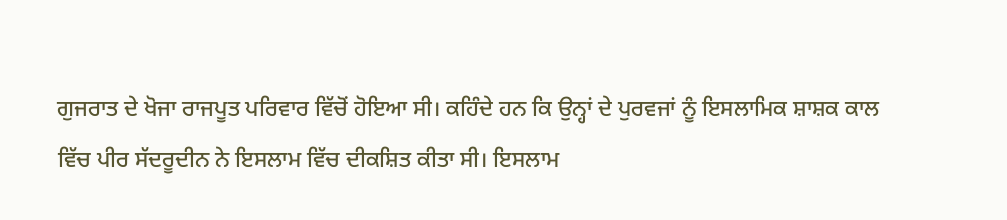ਗੁਜਰਾਤ ਦੇ ਖੋਜਾ ਰਾਜਪੂਤ ਪਰਿਵਾਰ ਵਿੱਚੋਂ ਹੋਇਆ ਸੀ। ਕਹਿੰਦੇ ਹਨ ਕਿ ਉਨ੍ਹਾਂ ਦੇ ਪੁਰਵਜਾਂ ਨੂੰ ਇਸਲਾਮਿਕ ਸ਼ਾਸ਼ਕ ਕਾਲ ਵਿੱਚ ਪੀਰ ਸੱਦਰੂਦੀਨ ਨੇ ਇਸਲਾਮ ਵਿੱਚ ਦੀਕਸ਼ਿਤ ਕੀਤਾ ਸੀ। ਇਸਲਾਮ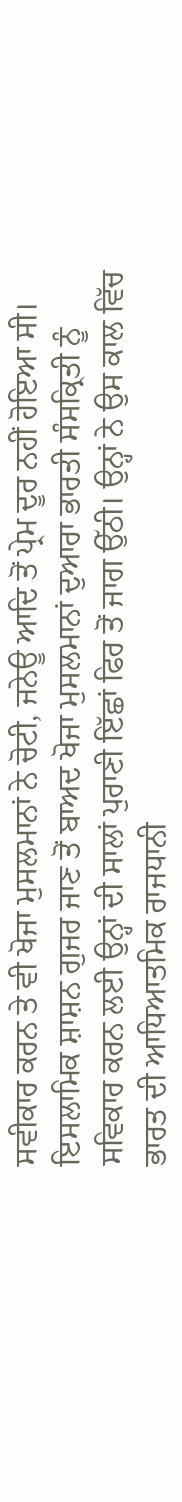ਸਵੀਕਾਰ ਕਰਨ ਤੇ ਵੀ ਖੋਜਾ ਮੁਸਲਮਾਨਾਂ ਨੇ ਚੋਟੀ, ਜਨੇਊ ਆਦਿ ਤੋਂ ਪ੍ਰੇਮ ਦੂਰ ਨਹੀਂ ਹੋਇਆ ਸੀ। ਇਸਲਾਮਿਕ ਸ਼ਾਸ਼ਨ ਗੁਜਰ ਜਾਣ ਤੋਂ ਬਾਅਦ ਖੋਜਾ ਮੁਸਲਮਾਨਾਂ ਦੁਆਰਾ ਭਾਰਤੀ ਸੰਸਕ੍ਰਿਤੀ ਨੂੰ ਸਵਿਕਾਰ ਕਰਨ ਲਈ ਉਨ੍ਹਾਂ ਦੀ ਸਾਲਾਂ ਪੁਰਾਣੀ ਇੱਛਾਂ ਫਿਰ ਤੋਂ ਜਾਗ ਉੱਠੀ। ਉਨ੍ਹਾਂ ਨੇ ਉਸ ਕਾਲ ਵਿੱਚ ਭਾਰਤ ਦੀ ਆਧਿਆਤਮਿਕ ਰਾਜਧਾਨੀ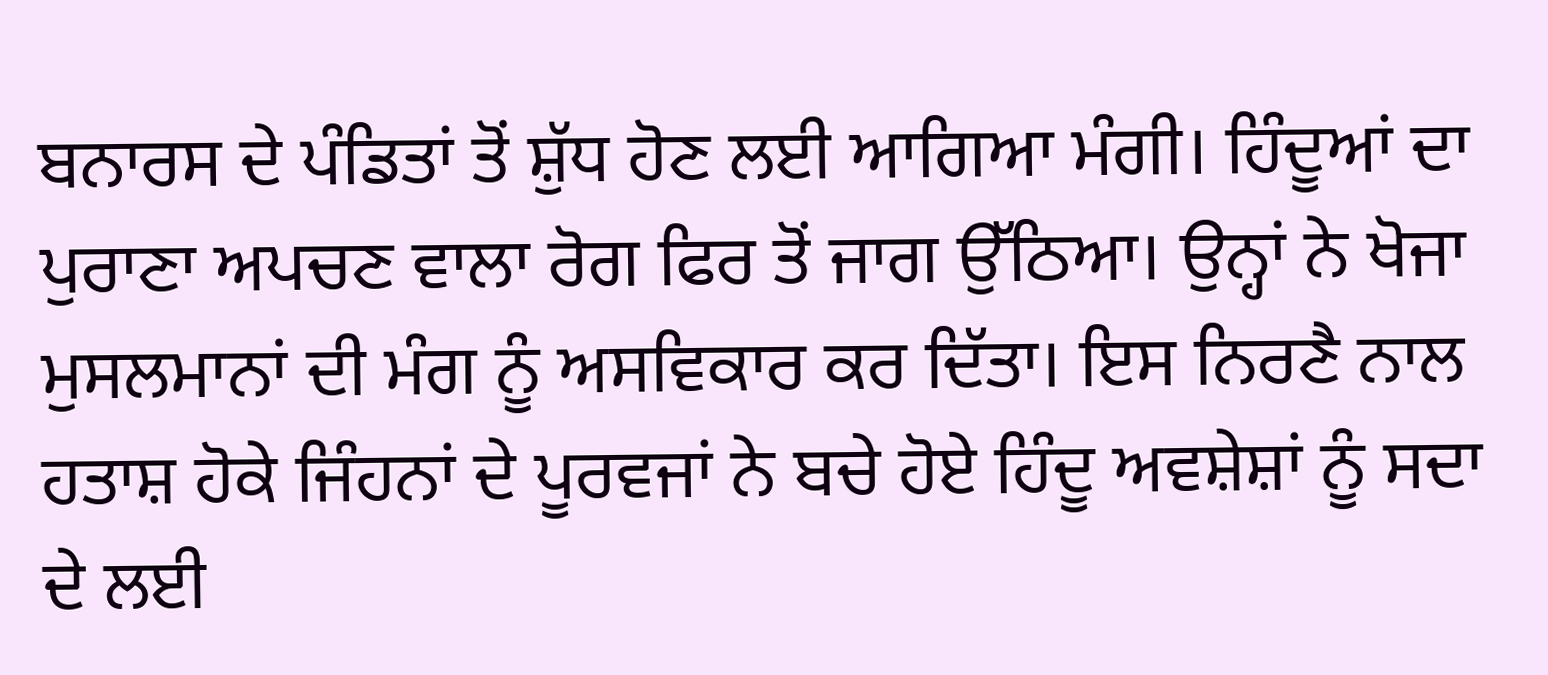ਬਨਾਰਸ ਦੇ ਪੰਡਿਤਾਂ ਤੋਂ ਸ਼ੁੱਧ ਹੋਣ ਲਈ ਆਗਿਆ ਮੰਗੀ। ਹਿੰਦੂਆਂ ਦਾ ਪੁਰਾਣਾ ਅਪਚਣ ਵਾਲਾ ਰੋਗ ਫਿਰ ਤੋਂ ਜਾਗ ਉੱਠਿਆ। ਉਨ੍ਹਾਂ ਨੇ ਖੋਜਾ ਮੁਸਲਮਾਨਾਂ ਦੀ ਮੰਗ ਨੂੰ ਅਸਵਿਕਾਰ ਕਰ ਦਿੱਤਾ। ਇਸ ਨਿਰਣੈ ਨਾਲ ਹਤਾਸ਼ ਹੋਕੇ ਜਿੰਹਨਾਂ ਦੇ ਪੂਰਵਜਾਂ ਨੇ ਬਚੇ ਹੋਏ ਹਿੰਦੂ ਅਵਸ਼ੇਸ਼ਾਂ ਨੂੰ ਸਦਾ ਦੇ ਲਈ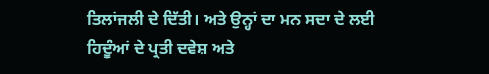ਤਿਲਾਂਜਲੀ ਦੇ ਦਿੱਤੀ। ਅਤੇ ਉਨ੍ਹਾਂ ਦਾ ਮਨ ਸਦਾ ਦੇ ਲਈ ਹਿਦੂੰਆਂ ਦੇ ਪ੍ਰਤੀ ਦਵੇਸ਼ ਅਤੇ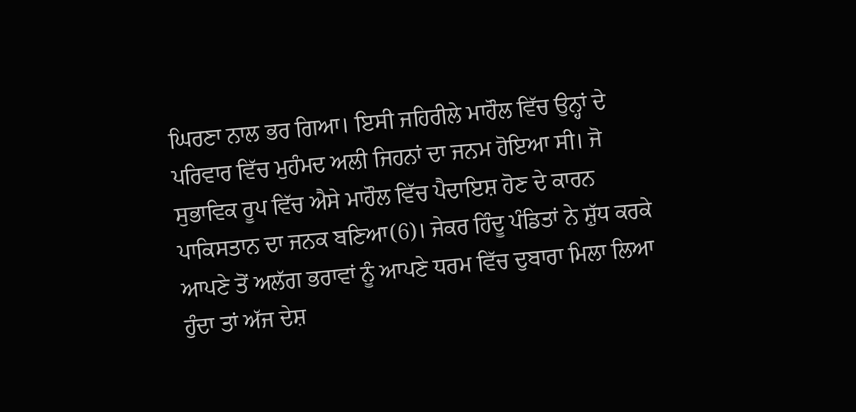ਘਿਰਣਾ ਨਾਲ ਭਰ ਗਿਆ। ਇਸੀ ਜਹਿਰੀਲੇ ਮਾਹੌਲ ਵਿੱਚ ਉਨ੍ਹਾਂ ਦੇ ਪਰਿਵਾਰ ਵਿੱਚ ਮੁਹੰਮਦ ਅਲੀ ਜਿਹਨਾਂ ਦਾ ਜਨਮ ਹੋਇਆ ਸੀ। ਜੋ ਸੁਭਾਵਿਕ ਰੂਪ ਵਿੱਚ ਐਸੇ ਮਾਹੌਲ ਵਿੱਚ ਪੈਦਾਇਸ਼ ਹੋਣ ਦੇ ਕਾਰਨ ਪਾਕਿਸਤਾਨ ਦਾ ਜਨਕ ਬਣਿਆ(6)। ਜੇਕਰ ਹਿੰਦੂ ਪੰਡਿਤਾਂ ਨੇ ਸ਼ੁੱਧ ਕਰਕੇ ਆਪਣੇ ਤੋਂ ਅਲੱਗ ਭਰਾਵਾਂ ਨੂੰ ਆਪਣੇ ਧਰਮ ਵਿੱਚ ਦੁਬਾਰਾ ਮਿਲਾ ਲਿਆ ਹੁੰਦਾ ਤਾਂ ਅੱਜ ਦੇਸ਼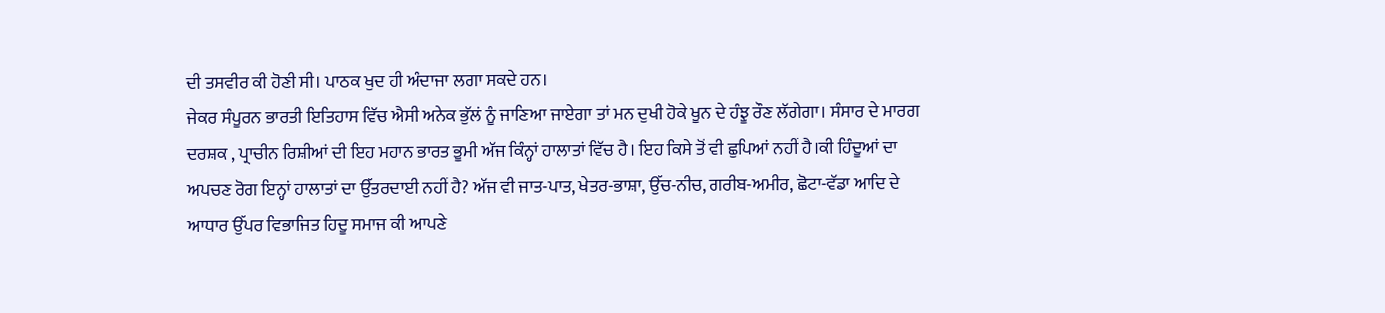ਦੀ ਤਸਵੀਰ ਕੀ ਹੋਣੀ ਸੀ। ਪਾਠਕ ਖੁਦ ਹੀ ਅੰਦਾਜਾ ਲਗਾ ਸਕਦੇ ਹਨ।
ਜੇਕਰ ਸੰਪੂਰਨ ਭਾਰਤੀ ਇਤਿਹਾਸ ਵਿੱਚ ਐਸੀ ਅਨੇਕ ਭੁੱਲਂ ਨੂੰ ਜਾਣਿਆ ਜਾਏਗਾ ਤਾਂ ਮਨ ਦੁਖੀ ਹੋਕੇ ਖੂਨ ਦੇ ਹੰਝੂ ਰੌਣ ਲੱਗੇਗਾ। ਸੰਸਾਰ ਦੇ ਮਾਰਗ ਦਰਸ਼ਕ , ਪ੍ਰਾਚੀਨ ਰਿਸ਼ੀਆਂ ਦੀ ਇਹ ਮਹਾਨ ਭਾਰਤ ਭੂਮੀ ਅੱਜ ਕਿੰਨ੍ਹਾਂ ਹਾਲਾਤਾਂ ਵਿੱਚ ਹੈ। ਇਹ ਕਿਸੇ ਤੋਂ ਵੀ ਛੁਪਿਆਂ ਨਹੀਂ ਹੈ।ਕੀ ਹਿੰਦੂਆਂ ਦਾ ਅਪਚਣ ਰੋਗ ਇਨ੍ਹਾਂ ਹਾਲਾਤਾਂ ਦਾ ਉੱਤਰਦਾਈ ਨਹੀਂ ਹੈ? ਅੱਜ ਵੀ ਜਾਤ-ਪਾਤ, ਖੇਤਰ-ਭਾਸ਼ਾ, ਉੱਚ-ਨੀਚ, ਗਰੀਬ-ਅਮੀਰ, ਛੋਟਾ-ਵੱਡਾ ਆਦਿ ਦੇ ਆਧਾਰ ਉੱਪਰ ਵਿਭਾਜਿਤ ਹਿਦੂ ਸਮਾਜ ਕੀ ਆਪਣੇ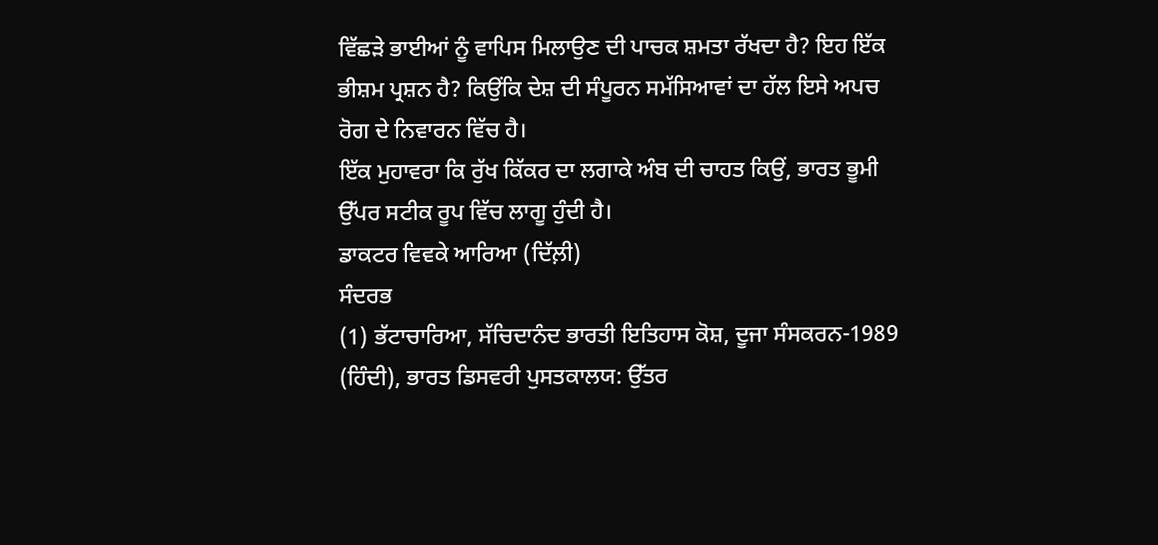ਵਿੱਛੜੇ ਭਾਈਆਂ ਨੂੰ ਵਾਪਿਸ ਮਿਲਾਉਣ ਦੀ ਪਾਚਕ ਸ਼ਮਤਾ ਰੱਖਦਾ ਹੈ? ਇਹ ਇੱਕ ਭੀਸ਼ਮ ਪ੍ਰਸ਼ਨ ਹੈ? ਕਿਉਂਕਿ ਦੇਸ਼ ਦੀ ਸੰਪੂਰਨ ਸਮੱਸਿਆਵਾਂ ਦਾ ਹੱਲ ਇਸੇ ਅਪਚ ਰੋਗ ਦੇ ਨਿਵਾਰਨ ਵਿੱਚ ਹੈ।
ਇੱਕ ਮੁਹਾਵਰਾ ਕਿ ਰੁੱਖ ਕਿੱਕਰ ਦਾ ਲਗਾਕੇ ਅੰਬ ਦੀ ਚਾਹਤ ਕਿਉਂ, ਭਾਰਤ ਭੂਮੀ ਉੱਪਰ ਸਟੀਕ ਰੂਪ ਵਿੱਚ ਲਾਗੂ ਹੁੰਦੀ ਹੈ।
ਡਾਕਟਰ ਵਿਵਕੇ ਆਰਿਆ (ਦਿੱਲ਼ੀ)
ਸੰਦਰਭ
(1) ਭੱਟਾਚਾਰਿਆ, ਸੱਚਿਦਾਨੰਦ ਭਾਰਤੀ ਇਤਿਹਾਸ ਕੋਸ਼, ਦੂਜਾ ਸੰਸਕਰਨ-1989 (ਹਿੰਦੀ), ਭਾਰਤ ਡਿਸਵਰੀ ਪੁਸਤਕਾਲਯ: ਉੱਤਰ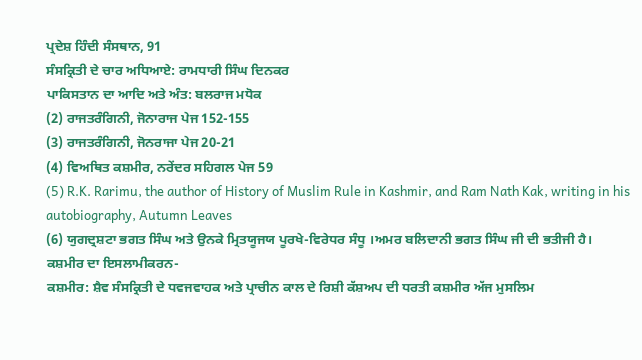ਪ੍ਰਦੇਸ਼ ਹਿੰਦੀ ਸੰਸਥਾਨ, 91
ਸੰਸਕ੍ਰਿਤੀ ਦੇ ਚਾਰ ਅਧਿਆਏ: ਰਾਮਧਾਰੀ ਸਿੰਘ ਦਿਨਕਰ
ਪਾਕਿਸਤਾਨ ਦਾ ਆਦਿ ਅਤੇ ਅੰਤ: ਬਲਰਾਜ ਮਧੋਕ
(2) ਰਾਜਤਰੰਗਿਨੀ, ਜੋਨਾਰਾਜ ਪੇਜ 152-155
(3) ਰਾਜਤਰੰਗਿਨੀ, ਜੋਨਰਾਜਾ ਪੇਜ 20-21
(4) ਵਿਅਥਿਤ ਕਸ਼ਮੀਰ, ਨਰੇਂਦਰ ਸਹਿਗਲ ਪੇਜ 59
(5) R.K. Rarimu, the author of History of Muslim Rule in Kashmir, and Ram Nath Kak, writing in his autobiography, Autumn Leaves
(6) ਯੁਗਦ੍ਰਸ਼ਟਾ ਭਗਤ ਸਿੰਘ ਅਤੇ ਉਨਕੇ ਮ੍ਰਿਤਯੂਜਯ ਪੂਰਖੇ-ਵਿਰੇਧਰ ਸੰਧੂ ।ਅਮਰ ਬਲਿਦਾਨੀ ਭਗਤ ਸਿੰਘ ਜੀ ਦੀ ਭਤੀਜੀ ਹੈ।
ਕਸ਼ਮੀਰ ਦਾ ਇਸਲਾਮੀਕਰਨ-
ਕਸ਼ਮੀਰ: ਸ਼ੈਵ ਸੰਸਕ੍ਰਿਤੀ ਦੇ ਧਵਜਵਾਹਕ ਅਤੇ ਪ੍ਰਾਚੀਨ ਕਾਲ ਦੇ ਰਿਸ਼ੀ ਕੱਸ਼ਅਪ ਦੀ ਧਰਤੀ ਕਸ਼ਮੀਰ ਅੱਜ ਮੁਸਲਿਮ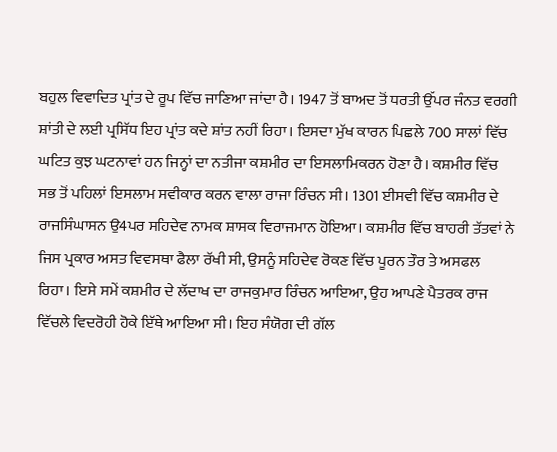ਬਹੁਲ ਵਿਵਾਦਿਤ ਪ੍ਰਾਂਤ ਦੇ ਰੂਪ ਵਿੱਚ ਜਾਣਿਆ ਜਾਂਦਾ ਹੈ। 1947 ਤੋਂ ਬਾਅਦ ਤੋਂ ਧਰਤੀ ਉੱਪਰ ਜੰਨਤ ਵਰਗੀ ਸ਼ਾਂਤੀ ਦੇ ਲਈ ਪ੍ਰਸਿੱਧ ਇਹ ਪ੍ਰਾਂਤ ਕਦੇ ਸ਼ਾਂਤ ਨਹੀਂ ਰਿਹਾ। ਇਸਦਾ ਮੁੱਖ ਕਾਰਨ ਪਿਛਲੇ 700 ਸਾਲਾਂ ਵਿੱਚ ਘਟਿਤ ਕੁਝ ਘਟਨਾਵਾਂ ਹਨ ਜਿਨ੍ਹਾਂ ਦਾ ਨਤੀਜਾ ਕਸ਼ਮੀਰ ਦਾ ਇਸਲਾਮਿਕਰਨ ਹੋਣਾ ਹੈ। ਕਸ਼ਮੀਰ ਵਿੱਚ ਸਭ ਤੋਂ ਪਹਿਲਾਂ ਇਸਲਾਮ ਸਵੀਕਾਰ ਕਰਨ ਵਾਲਾ ਰਾਜਾ ਰਿੰਚਨ ਸੀ। 1301 ਈਸਵੀ ਵਿੱਚ ਕਸ਼ਮੀਰ ਦੇ ਰਾਜਸਿੰਘਾਸਨ ਉ4ਪਰ ਸਹਿਦੇਵ ਨਾਮਕ ਸ਼ਾਸਕ ਵਿਰਾਜਮਾਨ ਹੋਇਆ। ਕਸ਼ਮੀਰ ਵਿੱਚ ਬਾਹਰੀ ਤੱਤਵਾਂ ਨੇ ਜਿਸ ਪ੍ਰਕਾਰ ਅਸਤ ਵਿਵਸਥਾ ਫੈਲਾ ਰੱਖੀ ਸੀ, ਉਸਨੂੰ ਸਹਿਦੇਵ ਰੋਕਣ ਵਿੱਚ ਪੂਰਨ ਤੌਰ ਤੇ ਅਸਫਲ ਰਿਹਾ। ਇਸੇ ਸਮੇਂ ਕਸ਼ਮੀਰ ਦੇ ਲੱਦਾਖ ਦਾ ਰਾਜਕੁਮਾਰ ਰਿੰਚਨ ਆਇਆ, ਉਹ ਆਪਣੇ ਪੈਤਰਕ ਰਾਜ ਵਿੱਚਲੇ ਵਿਦਰੋਹੀ ਹੋਕੇ ਇੱਥੇ ਆਇਆ ਸੀ। ਇਹ ਸੰਯੋਗ ਦੀ ਗੱਲ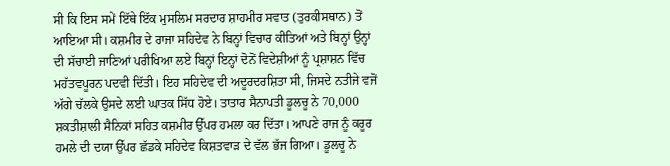ਸੀ ਕਿ ਇਸ ਸਮੇਂ ਇੱਥੇ ਇੱਕ ਮੁਸਲਿਮ ਸਰਦਾਰ ਸ਼ਾਹਮੀਰ ਸਵਾਤ (ਤੁਰਕੀਸਥਾਨ) ਤੋਂ ਆਇਆ ਸੀ। ਕਸ਼ਮੀਰ ਦੇ ਰਾਜਾ ਸਹਿਦੇਵ ਨੇ ਬਿਨ੍ਹਾਂ ਵਿਚਾਰ ਕੀਤਿਆਂ ਅਤੇ ਬਿਨ੍ਹਾਂ ਉਨ੍ਹਾਂ ਦੀ ਸੱਚਾਈ ਜਾਣਿਆਂ ਪਰੀਖਿਆ ਲਏ ਬਿਨ੍ਹਾਂ ਇਨ੍ਹਾਂ ਦੋਨੋਂ ਵਿਦੇਸ਼ੀਆਂ ਨੂੰ ਪ੍ਰਸ਼ਾਸ਼ਨ ਵਿੱਚ ਮਹੱਤਵਪੂਰਨ ਪਦਵੀ ਦਿੱਤੀ। ਇਹ ਸਹਿਦੇਵ ਦੀ ਅਦੂਰਦਰਸ਼ਿਤਾ ਸੀ, ਜਿਸਦੇ ਨਤੀਜੇ ਵਜੋਂ ਅੱਗੇ ਚੱਲਕੇ ਉਸਦੇ ਲਈ ਘਾਤਕ ਸਿੱਧ ਹੋਏ। ਤਾਤਾਰ ਸੈਨਾਪਤੀ ਡੂਲਚੂ ਨੇ 70,000 ਸ਼ਕਤੀਸ਼ਾਲੀ ਸੈਨਿਕਾਂ ਸਹਿਤ ਕਸ਼ਮੀਰ ਉੱਪਰ ਹਮਲਾ ਕਰ ਦਿੱਤਾ। ਆਪਣੇ ਰਾਜ ਨੂੰ ਕਰੂਰ ਹਮਲੇ ਦੀ ਦਯਾ ਉੱਪਰ ਛੱਡਕੇ ਸਹਿਦੇਵ ਕਿਸ਼ਤਵਾੜ ਦੇ ਵੱਲ ਭੱਜ ਗਿਆ। ਡੂਲਚੂ ਨੇ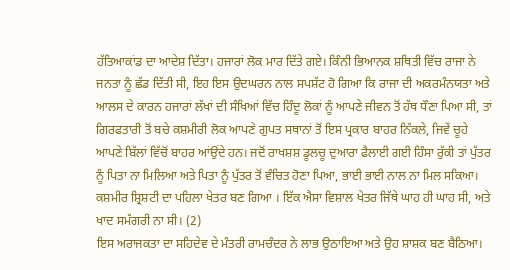ਹੱਤਿਆਕਾਂਡ ਦਾ ਆਦੇਸ਼ ਦਿੱਤਾ। ਹਜਾਰਾਂ ਲੋਕ ਮਾਰ ਦਿੱਤੇ ਗਏ। ਕਿੰਨੀ ਭਿਆਨਕ ਸ਼ਥਿਤੀ ਵਿੱਚ ਰਾਜਾ ਨੇ ਜਨਤਾ ਨੂੰ ਛੱਡ ਦਿੱਤੀ ਸੀ, ਇਹ ਇਸ ਉਦਘਰਨ ਨਾਲ ਸਪਸ਼ੱਟ ਹੋ ਗਿਆ ਕਿ ਰਾਜਾ ਦੀ ਅਕਰਮੰਨਯਤਾ ਅਤੇ
ਆਲਸ ਦੇ ਕਾਰਨ ਹਜਾਰਾਂ ਲੱਖਾਂ ਦੀ ਸੰਖਿਆਂ ਵਿੱਚ ਹਿੰਦੂ ਲੋਕਾਂ ਨੂੰ ਆਪਣੇ ਜੀਵਨ ਤੋਂ ਹੱਥ ਧੌਣਾ ਪਿਆ ਸੀ, ਤਾਂ ਗਿਰਫਤਾਰੀ ਤੋਂ ਬਚੇ ਕਸ਼ਮੀਰੀ ਲੋਕ ਆਪਣੇ ਗੁਪਤ ਸਥਾਨਾਂ ਤੋਂ ਇਸ ਪ੍ਰਕਾਰ ਬਾਹਰ ਨਿੱਕਲੇ, ਜਿਵੇਂ ਚੂਹੇ ਆਪਣੇ ਬਿੱਲਾਂ ਵਿੱਚੋਂ ਬਾਹਰ ਆਂਉਂਦੇ ਹਨ। ਜਦੋਂ ਰਾਖਸ਼ਸ਼ ਡੂਲਚੂ ਦੁਆਰਾ ਫੈਲਾਈ ਗਈ ਹਿੰਸਾ ਰੁੱਕੀ ਤਾਂ ਪੁੱਤਰ ਨੂੰ ਪਿਤਾ ਨਾ ਮਿਲਿਆ ਅਤੇ ਪਿਤਾ ਨੂੰ ਪੁੱਤਰ ਤੋਂ ਵੰਚਿਤ ਹੋਣਾ ਪਿਆ, ਭਾਈ ਭਾਈ ਨਾਲ ਨਾ ਮਿਲ ਸਕਿਆ। ਕਸ਼ਮੀਰ ਸ਼੍ਰਿਸ਼ਟੀ ਦਾ ਪਹਿਲਾ ਖੇਤਰ ਬਣ ਗਿਆ । ਇੱਕ ਐਸਾ ਵਿਸ਼ਾਲ ਖੇਤਰ ਜਿੱਥੇ ਘਾਹ ਹੀ ਘਾਹ ਸੀ, ਅਤੇ ਖਾਦ ਸਮੱਗਰੀ ਨਾ ਸੀ। (2)
ਇਸ ਅਰਾਜਕਤਾ ਦਾ ਸਹਿਦੇਵ ਦੇ ਮੰਤਰੀ ਰਾਮਚੰਦਰ ਨੇ ਲਾਭ ਉਠਾਇਆ ਅਤੇ ਉਹ ਸ਼ਾਸ਼ਕ ਬਣ ਬੈਠਿਆ।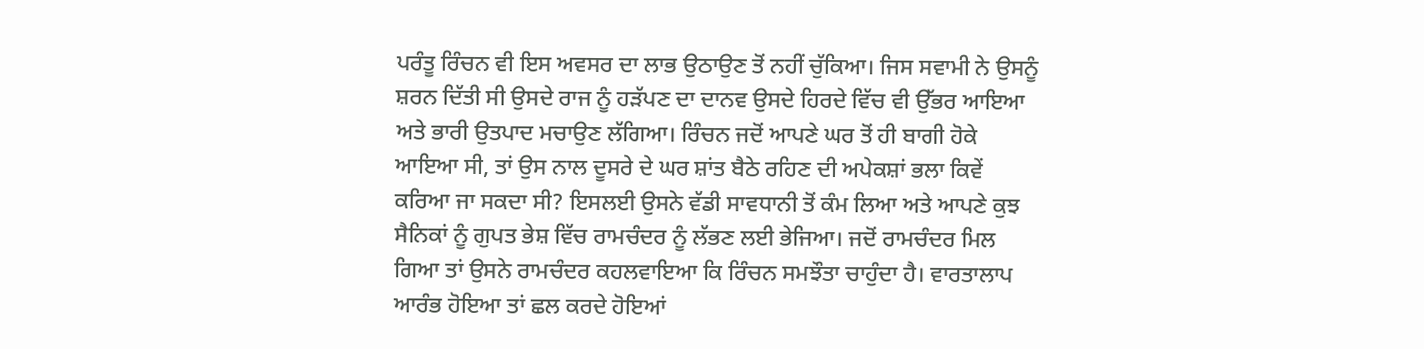ਪਰੰਤੂ ਰਿੰਚਨ ਵੀ ਇਸ ਅਵਸਰ ਦਾ ਲਾਭ ਉਠਾਉਣ ਤੋਂ ਨਹੀਂ ਚੁੱਕਿਆ। ਜਿਸ ਸਵਾਮੀ ਨੇ ਉਸਨੂੰ ਸ਼ਰਨ ਦਿੱਤੀ ਸੀ ਉਸਦੇ ਰਾਜ ਨੂੰ ਹੜੱਪਣ ਦਾ ਦਾਨਵ ਉਸਦੇ ਹਿਰਦੇ ਵਿੱਚ ਵੀ ਉੱਭਰ ਆਇਆ ਅਤੇ ਭਾਰੀ ਉਤਪਾਦ ਮਚਾਉਣ ਲੱਗਿਆ। ਰਿੰਚਨ ਜਦੋਂ ਆਪਣੇ ਘਰ ਤੋਂ ਹੀ ਬਾਗੀ ਹੋਕੇ ਆਇਆ ਸੀ, ਤਾਂ ਉਸ ਨਾਲ ਦੂਸਰੇ ਦੇ ਘਰ ਸ਼ਾਂਤ ਬੈਠੇ ਰਹਿਣ ਦੀ ਅਪੇਕਸ਼ਾਂ ਭਲਾ ਕਿਵੇਂ ਕਰਿਆ ਜਾ ਸਕਦਾ ਸੀ? ਇਸਲਈ ਉਸਨੇ ਵੱਡੀ ਸਾਵਧਾਨੀ ਤੋਂ ਕੰਮ ਲਿਆ ਅਤੇ ਆਪਣੇ ਕੁਝ ਸੈਨਿਕਾਂ ਨੂੰ ਗੁਪਤ ਭੇਸ਼ ਵਿੱਚ ਰਾਮਚੰਦਰ ਨੂੰ ਲੱਭਣ ਲਈ ਭੇਜਿਆ। ਜਦੋਂ ਰਾਮਚੰਦਰ ਮਿਲ ਗਿਆ ਤਾਂ ਉਸਨੇ ਰਾਮਚੰਦਰ ਕਹਲਵਾਇਆ ਕਿ ਰਿੰਚਨ ਸਮਝੌਤਾ ਚਾਹੁੰਦਾ ਹੈ। ਵਾਰਤਾਲਾਪ ਆਰੰਭ ਹੋਇਆ ਤਾਂ ਛਲ ਕਰਦੇ ਹੋਇਆਂ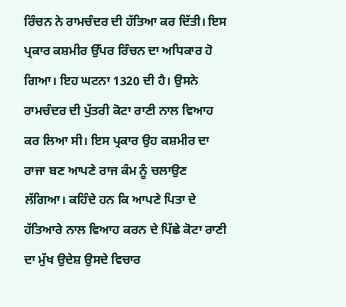ਰਿੰਚਨ ਨੇ ਰਾਮਚੰਦਰ ਦੀ ਹੱਤਿਆ ਕਰ ਦਿੱਤੀ। ਇਸ ਪ੍ਰਕਾਰ ਕਸ਼ਮੀਰ ਉੱਪਰ ਰਿੰਚਨ ਦਾ ਅਧਿਕਾਰ ਹੋ ਗਿਆ। ਇਹ ਘਟਨਾ 1320 ਦੀ ਹੈ। ਉਸਨੇ ਰਾਮਚੰਦਰ ਦੀ ਪੁੱਤਰੀ ਕੋਟਾ ਰਾਣੀ ਨਾਲ ਵਿਆਹ ਕਰ ਲਿਆ ਸੀ। ਇਸ ਪ੍ਰਕਾਰ ਉਹ ਕਸ਼ਮੀਰ ਦਾ ਰਾਜਾ ਬਣ ਆਪਣੇ ਰਾਜ ਕੰਮ ਨੂੰ ਚਲਾਉਣ ਲੱਗਿਆ। ਕਹਿੰਦੇ ਹਨ ਕਿ ਆਪਣੇ ਪਿਤਾ ਦੇ ਹੱਤਿਆਰੇ ਨਾਲ ਵਿਆਹ ਕਰਨ ਦੇ ਪਿੱਛੇ ਕੋਟਾ ਰਾਣੀ ਦਾ ਮੁੱਖ ਉਦੇਸ਼ ਉਸਦੇ ਵਿਚਾਰ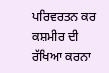ਪਰਿਵਰਤਨ ਕਰ ਕਸ਼ਮੀਰ ਦੀ ਰੱਖਿਆ ਕਰਨਾ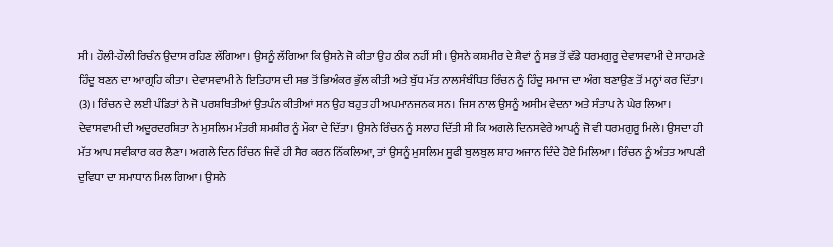ਸੀ। ਹੌਲੀ-ਹੌਲੀ ਰਿਚੰਨ ਉਦਾਸ ਰਹਿਣ ਲੱਗਿਆ। ਉਸਨੂੰ ਲੱਗਿਆ ਕਿ ਉਸਨੇ ਜੋ ਕੀਤਾ ਉਹ ਠੀਕ ਨਹੀਂ ਸੀ। ਉਸਨੇ ਕਸ਼ਮੀਰ ਦੇ ਸ਼ੈਵਾਂ ਨੂੰ ਸਭ ਤੋਂ ਵੱਡੇ ਧਰਮਗੁਰੂ ਦੇਵਾਸਵਾਮੀ ਦੇ ਸਾਹਮਣੇ ਹਿੰਦੂ ਬਣਨ ਦਾ ਆਗ੍ਰਹਿ ਕੀਤਾ। ਦੇਵਾਸਵਾਮੀ ਨੇ ਇਤਿਹਾਸ ਦੀ ਸਭ ਤੋਂ ਭਿਅੰਕਰ ਭੁੱਲ ਕੀਤੀ ਅਤੇ ਬੁੱਧ ਮੱਤ ਨਾਲਸੰਬੰਧਿਤ ਰਿੰਚਨ ਨੂੰ ਹਿੰਦੂ ਸਮਾਜ ਦਾ ਅੰਗ ਬਣਾਉਣ ਤੋਂ ਮਨ੍ਹਾਂ ਕਰ ਦਿੱਤਾ। (3)। ਰਿੰਚਨ ਦੇ ਲਈ ਪੰਡਿਤਾਂ ਨੇ ਜੋ ਪਰਸ਼ਥਿਤੀਆਂ ਉਤਪੰਨ ਕੀਤੀਆਂ ਸਨ ਉਹ ਬਹੁਤ ਹੀ ਅਪਮਾਨਜਨਕ ਸਨ। ਜਿਸ ਨਾਲ ਉਸਨੂੰ ਅਸੀਮ ਵੇਦਨਾ ਅਤੇ ਸੰਤਾਪ ਨੇ ਘੇਰ ਲਿਆ। ਦੇਵਾਸਵਾਮੀ ਦੀ ਅਦੂਰਦਰਸ਼ਿਤਾ ਨੇ ਮੁਸਲਿਮ ਮੰਤਰੀ ਸ਼ਮਸ਼ੀਰ ਨੂੰ ਮੌਕਾ ਦੇ ਦਿੱਤਾ। ਉਸਨੇ ਰਿੰਚਨ ਨੂੰ ਸਲਾਹ ਦਿੱਤੀ ਸੀ ਕਿ ਅਗਲੇ ਦਿਨਸਵੇਰੇ ਆਪਨੂੰ ਜੋ ਵੀ ਧਰਮਗੁਰੂ ਮਿਲੇ। ਉਸਦਾ ਹੀ ਮੱਤ ਆਪ ਸਵੀਕਾਰ ਕਰ ਲੈਣਾ। ਅਗਲੇ ਦਿਨ ਰਿੰਚਨ ਜਿਵੇਂ ਹੀ ਸੈਰ ਕਰਨ ਨਿੱਕਲਿਆ, ਤਾਂ ਉਸਨੂੰ ਮੁਸਲਿਮ ਸੂਫੀ ਬੁਲਬੁਲ ਸ਼ਾਹ ਅਜਾਨ ਦਿੰਦੇ ਹੋਏ ਮਿਲਿਆ। ਰਿੰਚਨ ਨੂੰ ਅੰਤਤ ਆਪਣੀ ਦੁਵਿਧਾ ਦਾ ਸਮਾਧਾਨ ਮਿਲ ਗਿਆ। ਉਸਨੇ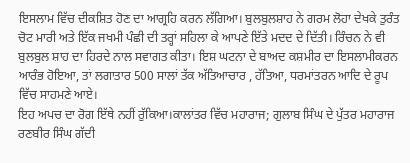ਇਸਲਾਮ ਵਿੱਚ ਦੀਕਸ਼ਿਤ ਹੋਣ ਦਾ ਆਗ੍ਰਹਿ ਕਰਨ ਲੱਗਿਆ। ਬੁਲਬੁਲਸ਼ਾਹ ਨੇ ਗਰਮ ਲੋਹਾ ਦੇਖਕੇ ਤੁਰੰਤ ਚੋਟ ਮਾਰੀ ਅਤੇ ਇੱਕ ਜਖਮੀ ਪੰਛੀ ਦੀ ਤਰ੍ਹਾਂ ਸਹਿਲਾ ਕੇ ਆਪਣੇ ਇੱਤੇ ਮਦਦ ਦੇ ਦਿੱਤੀ। ਰਿੰਚਨ ਨੇ ਵੀ ਬੁਲਬੁਲ ਸ਼ਾਹ ਦਾ ਹਿਰਦੇ ਨਾਲ ਸਵਾਗਤ ਕੀਤਾ। ਇਸ਼ ਘਟਨਾ ਦੇ ਬਾਅਦ ਕਸ਼ਮੀਰ ਦਾ ਇਸਲਾਮੀਕਰਨ ਆਰੰਭ ਹੋਇਆ, ਤਾਂ ਲਗਾਤਾਰ 500 ਸਾਲਾਂ ਤੱਕ ਅੱਤਿਆਚਾਰ , ਹੱਤਿਆ, ਧਰਮਾਂਤਰਨ ਆਦਿ ਦੇ ਰੂਪ ਵਿੱਚ ਸਾਹਮਣੇ ਆਏ।
ਇਹ ਅਪਚ ਦਾ ਰੋਗ ਇੱਥੇ ਨਹੀਂ ਰੁੱਕਿਆ।ਕਾਲਾਂਤਰ ਵਿੱਚ ਮਹਾਰਾਜ; ਗੁਲਾਬ ਸਿੰਘ ਦੇ ਪੁੱਤਰ ਮਹਾਰਾਜ ਰਣਬੀਰ ਸਿੰਘ ਗੱਦੀ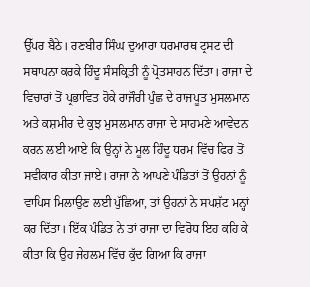ਉੱਪਰ ਬੈਠੇ। ਰਣਬੀਰ ਸਿੰਘ ਦੁਆਰਾ ਧਰਮਾਰਥ ਟ੍ਰਸਟ ਦੀ ਸਥਾਪਨਾ ਕਰਕੇ ਹਿੰਦੂ ਸੰਸਕ੍ਰਿਤੀ ਨੂੰ ਪ੍ਰੋਤਸਾਹਨ ਦਿੱਤਾ। ਰਾਜਾ ਦੇ ਵਿਚਾਰਾਂ ਤੋਂ ਪ੍ਰਭਾਵਿਤ ਹੋਕੇ ਰਾਜੌਰੀ ਪੁੰਛ ਦੇ ਰਾਜਪੂਤ ਮੁਸਲਮਾਨ ਅਤੇ ਕਸ਼ਮੀਰ ਦੇ ਕੁਝ ਮੁਸਲਮਾਨ ਰਾਜਾ ਦੇ ਸਾਹਮਣੇ ਆਵੇਦਨ ਕਰਨ ਲਈ ਆਏ ਕਿ ਉਨ੍ਹਾਂ ਨੇ ਮੂਲ ਹਿੰਦੂ ਧਰਮ ਵਿੱਚ ਫਿਰ ਤੋਂ ਸਵੀਕਾਰ ਕੀਤਾ ਜਾਏ। ਰਾਜਾ ਨੇ ਆਪਣੇ ਪੰਡਿਤਾਂ ਤੋਂ ਉਹਨਾਂ ਨੂੰ ਵਾਪਿਸ ਮਿਲਾਉਣ ਲਈ ਪੁੱਛਿਆ, ਤਾਂ ਉਹਨਾਂ ਨੇ ਸਪਸ਼ੱਟ ਮਨ੍ਹਾਂ ਕਰ ਦਿੱਤਾ। ਇੱਕ ਪੰਡਿਤ ਨੇ ਤਾਂ ਰਾਜਾ ਦਾ ਵਿਰੋਧ ਇਹ ਕਹਿ ਕੇ ਕੀਤਾ ਕਿ ਉਹ ਜੇਹਲਮ ਵਿੱਚ ਕੁੱਦ ਗਿਆ ਕਿ ਰਾਜਾ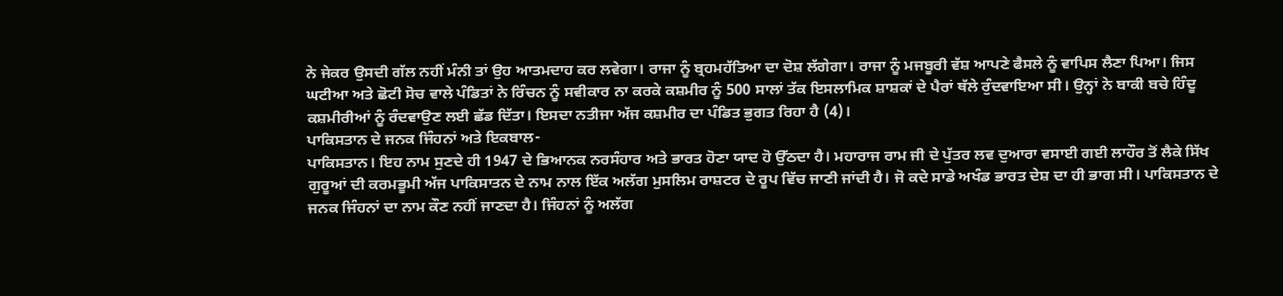ਨੇ ਜੇਕਰ ਉਸਦੀ ਗੱਲ ਨਹੀਂ ਮੰਨੀ ਤਾਂ ਉਹ ਆਤਮਦਾਹ ਕਰ ਲਵੇਗਾ। ਰਾਜਾ ਨੂੰ ਬ੍ਰਹਮਹੱਤਿਆ ਦਾ ਦੋਸ਼ ਲੱਗੇਗਾ। ਰਾਜਾ ਨੂੰ ਮਜਬੂਰੀ ਵੱਸ਼ ਆਪਣੇ ਫੈਸਲੇ ਨੂੰ ਵਾਪਿਸ ਲੈਣਾ ਪਿਆ। ਜਿਸ ਘਟੀਆ ਅਤੇ ਛੋਟੀ ਸੋਚ ਵਾਲੇ ਪੰਡਿਤਾਂ ਨੇ ਰਿੰਚਨ ਨੂੰ ਸਵੀਕਾਰ ਨਾ ਕਰਕੇ ਕਸ਼ਮੀਰ ਨੂੰ 500 ਸਾਲਾਂ ਤੱਕ ਇਸਲਾਮਿਕ ਸ਼ਾਸ਼ਕਾਂ ਦੇ ਪੈਰਾਂ ਥੱਲੇ ਰੁੰਦਵਾਇਆ ਸੀ। ਉਨ੍ਹਾਂ ਨੇ ਬਾਕੀ ਬਚੇ ਹਿੰਦੂ ਕਸ਼ਮੀਰੀਆਂ ਨੂੰ ਰੰਦਵਾਉਣ ਲਈ ਛੱਡ ਦਿੱਤਾ। ਇਸਦਾ ਨਤੀਜਾ ਅੱਜ ਕਸ਼ਮੀਰ ਦਾ ਪੰਡਿਤ ਭੁਗਤ ਰਿਹਾ ਹੈ (4)।
ਪਾਕਿਸਤਾਨ ਦੇ ਜਨਕ ਜਿੰਹਨਾਂ ਅਤੇ ਇਕਬਾਲ-
ਪਾਕਿਸਤਾਨ। ਇਹ ਨਾਮ ਸੁਣਦੇ ਹੀ 1947 ਦੇ ਭਿਆਨਕ ਨਰਸੰਹਾਰ ਅਤੇ ਭਾਰਤ ਹੋਣਾ ਯਾਦ ਹੋ ਉੱਠਦਾ ਹੈ। ਮਹਾਰਾਜ ਰਾਮ ਜੀ ਦੇ ਪੁੱਤਰ ਲਵ ਦੁਆਰਾ ਵਸਾਈ ਗਈ ਲਾਹੌਰ ਤੋਂ ਲੈਕੇ ਸਿੱਖ ਗੁਰੂਆਂ ਦੀ ਕਰਮਭੂਮੀ ਅੱਜ ਪਾਕਿਸਾਤਨ ਦੇ ਨਾਮ ਨਾਲ ਇੱਕ ਅਲੱਗ ਮੁਸਲਿਮ ਰਾਸ਼ਟਰ ਦੇ ਰੂਪ ਵਿੱਚ ਜਾਣੀ ਜਾਂਦੀ ਹੈ। ਜੋ ਕਦੇ ਸਾਡੇ ਅਖੰਡ ਭਾਰਤ ਦੇਸ਼ ਦਾ ਹੀ ਭਾਗ ਸੀ। ਪਾਕਿਸਤਾਨ ਦੇ ਜਨਕ ਜਿੰਹਨਾਂ ਦਾ ਨਾਮ ਕੌਣ ਨਹੀਂ ਜਾਣਦਾ ਹੈ। ਜਿੰਹਨਾਂ ਨੂੰ ਅਲੱਗ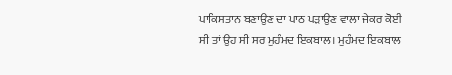ਪਾਕਿਸਤਾਨ ਬਣਾਉਣ ਦਾ ਪਾਠ ਪੜਾਉਣ ਵਾਲਾ ਜੇਕਰ ਕੋਈ ਸੀ ਤਾਂ ਉਹ ਸੀ ਸਰ ਮੁਹੰਮਦ ਇਕਬਾਲ। ਮੁਹੰਮਦ ਇਕਬਾਲ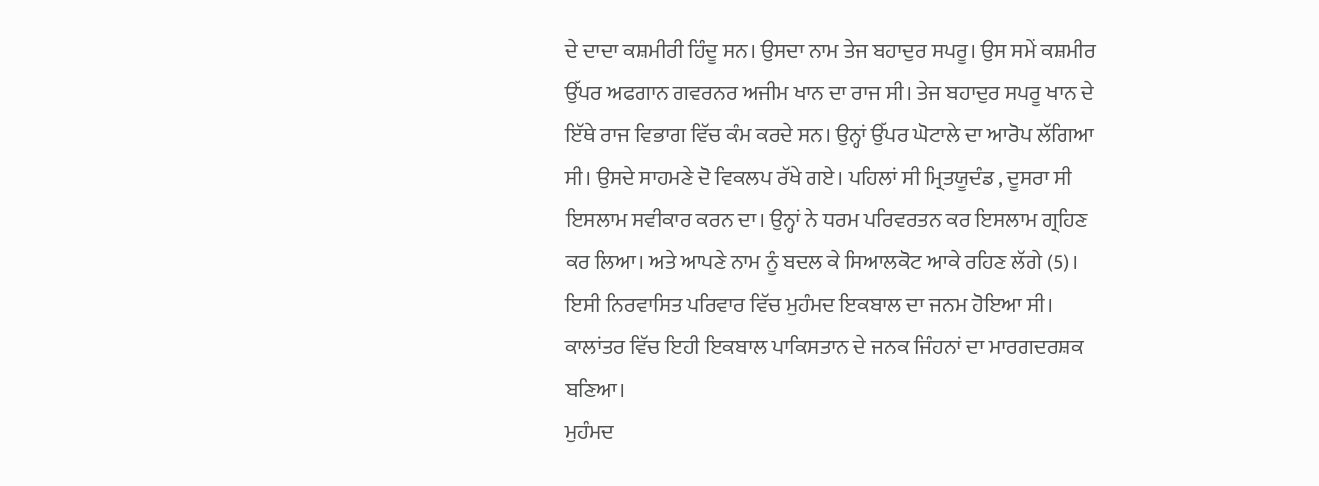ਦੇ ਦਾਦਾ ਕਸ਼ਮੀਰੀ ਹਿੰਦੂ ਸਨ। ਉਸਦਾ ਨਾਮ ਤੇਜ ਬਹਾਦੁਰ ਸਪਰੂ। ਉਸ ਸਮੇਂ ਕਸ਼ਮੀਰ ਉੱਪਰ ਅਫਗਾਨ ਗਵਰਨਰ ਅਜੀਮ ਖਾਨ ਦਾ ਰਾਜ ਸੀ। ਤੇਜ ਬਹਾਦੁਰ ਸਪਰੂ ਖਾਨ ਦੇ ਇੱਥੇ ਰਾਜ ਵਿਭਾਗ ਵਿੱਚ ਕੰਮ ਕਰਦੇ ਸਨ। ਉਨ੍ਹਾਂ ਉੱਪਰ ਘੋਟਾਲੇ ਦਾ ਆਰੋਪ ਲੱਗਿਆ ਸੀ। ਉਸਦੇ ਸਾਹਮਣੇ ਦੋ ਵਿਕਲਪ ਰੱਖੇ ਗਏ। ਪਹਿਲਾਂ ਸੀ ਮ੍ਰਿਤਯੂਦੰਡ , ਦੂਸਰਾ ਸੀ ਇਸਲਾਮ ਸਵੀਕਾਰ ਕਰਨ ਦਾ। ਉਨ੍ਹਾਂ ਨੇ ਧਰਮ ਪਰਿਵਰਤਨ ਕਰ ਇਸਲਾਮ ਗ੍ਰਹਿਣ ਕਰ ਲਿਆ। ਅਤੇ ਆਪਣੇ ਨਾਮ ਨੂੰ ਬਦਲ ਕੇ ਸਿਆਲਕੋਟ ਆਕੇ ਰਹਿਣ ਲੱਗੇ (5)। ਇਸੀ ਨਿਰਵਾਸਿਤ ਪਰਿਵਾਰ ਵਿੱਚ ਮੁਹੰਮਦ ਇਕਬਾਲ ਦਾ ਜਨਮ ਹੋਇਆ ਸੀ। ਕਾਲਾਂਤਰ ਵਿੱਚ ਇਹੀ ਇਕਬਾਲ ਪਾਕਿਸਤਾਨ ਦੇ ਜਨਕ ਜਿੰਹਨਾਂ ਦਾ ਮਾਰਗਦਰਸ਼ਕ ਬਣਿਆ।
ਮੁਹੰਮਦ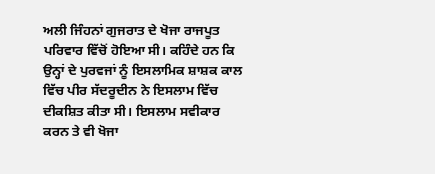ਅਲੀ ਜਿੰਹਨਾਂ ਗੁਜਰਾਤ ਦੇ ਖੋਜਾ ਰਾਜਪੂਤ ਪਰਿਵਾਰ ਵਿੱਚੋਂ ਹੋਇਆ ਸੀ। ਕਹਿੰਦੇ ਹਨ ਕਿ ਉਨ੍ਹਾਂ ਦੇ ਪੁਰਵਜਾਂ ਨੂੰ ਇਸਲਾਮਿਕ ਸ਼ਾਸ਼ਕ ਕਾਲ ਵਿੱਚ ਪੀਰ ਸੱਦਰੂਦੀਨ ਨੇ ਇਸਲਾਮ ਵਿੱਚ ਦੀਕਸ਼ਿਤ ਕੀਤਾ ਸੀ। ਇਸਲਾਮ ਸਵੀਕਾਰ ਕਰਨ ਤੇ ਵੀ ਖੋਜਾ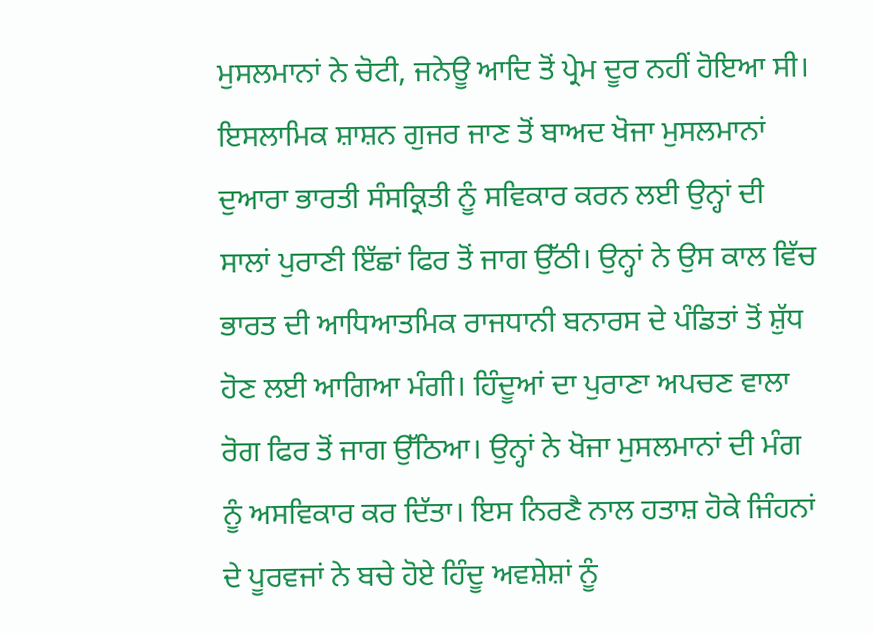ਮੁਸਲਮਾਨਾਂ ਨੇ ਚੋਟੀ, ਜਨੇਊ ਆਦਿ ਤੋਂ ਪ੍ਰੇਮ ਦੂਰ ਨਹੀਂ ਹੋਇਆ ਸੀ। ਇਸਲਾਮਿਕ ਸ਼ਾਸ਼ਨ ਗੁਜਰ ਜਾਣ ਤੋਂ ਬਾਅਦ ਖੋਜਾ ਮੁਸਲਮਾਨਾਂ ਦੁਆਰਾ ਭਾਰਤੀ ਸੰਸਕ੍ਰਿਤੀ ਨੂੰ ਸਵਿਕਾਰ ਕਰਨ ਲਈ ਉਨ੍ਹਾਂ ਦੀ ਸਾਲਾਂ ਪੁਰਾਣੀ ਇੱਛਾਂ ਫਿਰ ਤੋਂ ਜਾਗ ਉੱਠੀ। ਉਨ੍ਹਾਂ ਨੇ ਉਸ ਕਾਲ ਵਿੱਚ ਭਾਰਤ ਦੀ ਆਧਿਆਤਮਿਕ ਰਾਜਧਾਨੀ ਬਨਾਰਸ ਦੇ ਪੰਡਿਤਾਂ ਤੋਂ ਸ਼ੁੱਧ ਹੋਣ ਲਈ ਆਗਿਆ ਮੰਗੀ। ਹਿੰਦੂਆਂ ਦਾ ਪੁਰਾਣਾ ਅਪਚਣ ਵਾਲਾ ਰੋਗ ਫਿਰ ਤੋਂ ਜਾਗ ਉੱਠਿਆ। ਉਨ੍ਹਾਂ ਨੇ ਖੋਜਾ ਮੁਸਲਮਾਨਾਂ ਦੀ ਮੰਗ ਨੂੰ ਅਸਵਿਕਾਰ ਕਰ ਦਿੱਤਾ। ਇਸ ਨਿਰਣੈ ਨਾਲ ਹਤਾਸ਼ ਹੋਕੇ ਜਿੰਹਨਾਂ ਦੇ ਪੂਰਵਜਾਂ ਨੇ ਬਚੇ ਹੋਏ ਹਿੰਦੂ ਅਵਸ਼ੇਸ਼ਾਂ ਨੂੰ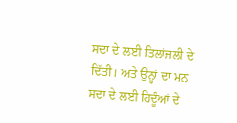ਸਦਾ ਦੇ ਲਈ ਤਿਲਾਂਜਲੀ ਦੇ ਦਿੱਤੀ। ਅਤੇ ਉਨ੍ਹਾਂ ਦਾ ਮਨ ਸਦਾ ਦੇ ਲਈ ਹਿਦੂੰਆਂ ਦੇ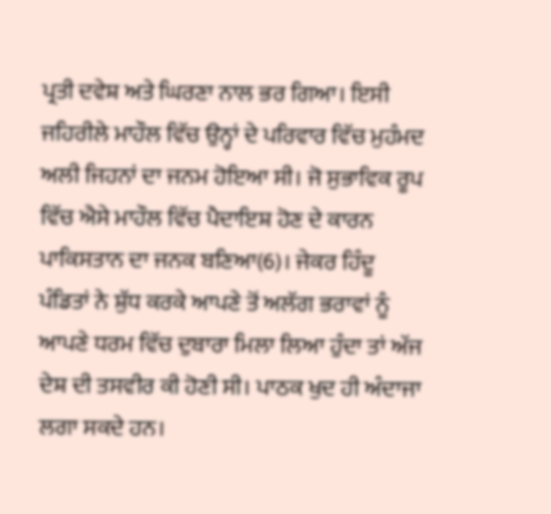ਪ੍ਰਤੀ ਦਵੇਸ਼ ਅਤੇ ਘਿਰਣਾ ਨਾਲ ਭਰ ਗਿਆ। ਇਸੀ ਜਹਿਰੀਲੇ ਮਾਹੌਲ ਵਿੱਚ ਉਨ੍ਹਾਂ ਦੇ ਪਰਿਵਾਰ ਵਿੱਚ ਮੁਹੰਮਦ ਅਲੀ ਜਿਹਨਾਂ ਦਾ ਜਨਮ ਹੋਇਆ ਸੀ। ਜੋ ਸੁਭਾਵਿਕ ਰੂਪ ਵਿੱਚ ਐਸੇ ਮਾਹੌਲ ਵਿੱਚ ਪੈਦਾਇਸ਼ ਹੋਣ ਦੇ ਕਾਰਨ ਪਾਕਿਸਤਾਨ ਦਾ ਜਨਕ ਬਣਿਆ(6)। ਜੇਕਰ ਹਿੰਦੂ ਪੰਡਿਤਾਂ ਨੇ ਸ਼ੁੱਧ ਕਰਕੇ ਆਪਣੇ ਤੋਂ ਅਲੱਗ ਭਰਾਵਾਂ ਨੂੰ ਆਪਣੇ ਧਰਮ ਵਿੱਚ ਦੁਬਾਰਾ ਮਿਲਾ ਲਿਆ ਹੁੰਦਾ ਤਾਂ ਅੱਜ ਦੇਸ਼ ਦੀ ਤਸਵੀਰ ਕੀ ਹੋਣੀ ਸੀ। ਪਾਠਕ ਖੁਦ ਹੀ ਅੰਦਾਜਾ ਲਗਾ ਸਕਦੇ ਹਨ।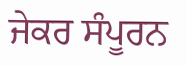ਜੇਕਰ ਸੰਪੂਰਨ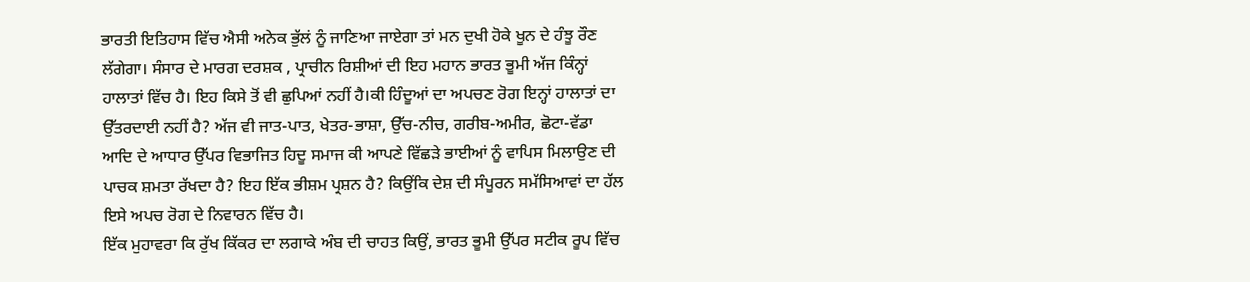ਭਾਰਤੀ ਇਤਿਹਾਸ ਵਿੱਚ ਐਸੀ ਅਨੇਕ ਭੁੱਲਂ ਨੂੰ ਜਾਣਿਆ ਜਾਏਗਾ ਤਾਂ ਮਨ ਦੁਖੀ ਹੋਕੇ ਖੂਨ ਦੇ ਹੰਝੂ ਰੌਣ ਲੱਗੇਗਾ। ਸੰਸਾਰ ਦੇ ਮਾਰਗ ਦਰਸ਼ਕ , ਪ੍ਰਾਚੀਨ ਰਿਸ਼ੀਆਂ ਦੀ ਇਹ ਮਹਾਨ ਭਾਰਤ ਭੂਮੀ ਅੱਜ ਕਿੰਨ੍ਹਾਂ ਹਾਲਾਤਾਂ ਵਿੱਚ ਹੈ। ਇਹ ਕਿਸੇ ਤੋਂ ਵੀ ਛੁਪਿਆਂ ਨਹੀਂ ਹੈ।ਕੀ ਹਿੰਦੂਆਂ ਦਾ ਅਪਚਣ ਰੋਗ ਇਨ੍ਹਾਂ ਹਾਲਾਤਾਂ ਦਾ ਉੱਤਰਦਾਈ ਨਹੀਂ ਹੈ? ਅੱਜ ਵੀ ਜਾਤ-ਪਾਤ, ਖੇਤਰ-ਭਾਸ਼ਾ, ਉੱਚ-ਨੀਚ, ਗਰੀਬ-ਅਮੀਰ, ਛੋਟਾ-ਵੱਡਾ ਆਦਿ ਦੇ ਆਧਾਰ ਉੱਪਰ ਵਿਭਾਜਿਤ ਹਿਦੂ ਸਮਾਜ ਕੀ ਆਪਣੇ ਵਿੱਛੜੇ ਭਾਈਆਂ ਨੂੰ ਵਾਪਿਸ ਮਿਲਾਉਣ ਦੀ ਪਾਚਕ ਸ਼ਮਤਾ ਰੱਖਦਾ ਹੈ? ਇਹ ਇੱਕ ਭੀਸ਼ਮ ਪ੍ਰਸ਼ਨ ਹੈ? ਕਿਉਂਕਿ ਦੇਸ਼ ਦੀ ਸੰਪੂਰਨ ਸਮੱਸਿਆਵਾਂ ਦਾ ਹੱਲ ਇਸੇ ਅਪਚ ਰੋਗ ਦੇ ਨਿਵਾਰਨ ਵਿੱਚ ਹੈ।
ਇੱਕ ਮੁਹਾਵਰਾ ਕਿ ਰੁੱਖ ਕਿੱਕਰ ਦਾ ਲਗਾਕੇ ਅੰਬ ਦੀ ਚਾਹਤ ਕਿਉਂ, ਭਾਰਤ ਭੂਮੀ ਉੱਪਰ ਸਟੀਕ ਰੂਪ ਵਿੱਚ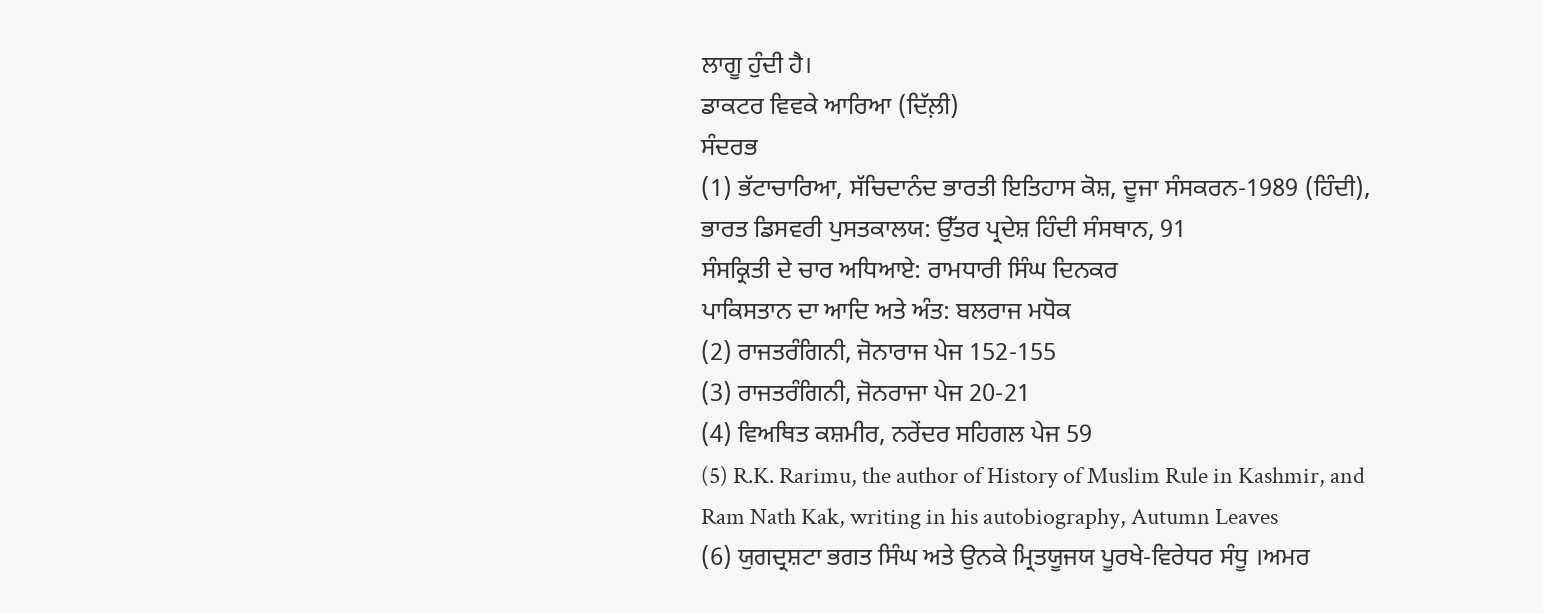ਲਾਗੂ ਹੁੰਦੀ ਹੈ।
ਡਾਕਟਰ ਵਿਵਕੇ ਆਰਿਆ (ਦਿੱਲ਼ੀ)
ਸੰਦਰਭ
(1) ਭੱਟਾਚਾਰਿਆ, ਸੱਚਿਦਾਨੰਦ ਭਾਰਤੀ ਇਤਿਹਾਸ ਕੋਸ਼, ਦੂਜਾ ਸੰਸਕਰਨ-1989 (ਹਿੰਦੀ), ਭਾਰਤ ਡਿਸਵਰੀ ਪੁਸਤਕਾਲਯ: ਉੱਤਰ ਪ੍ਰਦੇਸ਼ ਹਿੰਦੀ ਸੰਸਥਾਨ, 91
ਸੰਸਕ੍ਰਿਤੀ ਦੇ ਚਾਰ ਅਧਿਆਏ: ਰਾਮਧਾਰੀ ਸਿੰਘ ਦਿਨਕਰ
ਪਾਕਿਸਤਾਨ ਦਾ ਆਦਿ ਅਤੇ ਅੰਤ: ਬਲਰਾਜ ਮਧੋਕ
(2) ਰਾਜਤਰੰਗਿਨੀ, ਜੋਨਾਰਾਜ ਪੇਜ 152-155
(3) ਰਾਜਤਰੰਗਿਨੀ, ਜੋਨਰਾਜਾ ਪੇਜ 20-21
(4) ਵਿਅਥਿਤ ਕਸ਼ਮੀਰ, ਨਰੇਂਦਰ ਸਹਿਗਲ ਪੇਜ 59
(5) R.K. Rarimu, the author of History of Muslim Rule in Kashmir, and Ram Nath Kak, writing in his autobiography, Autumn Leaves
(6) ਯੁਗਦ੍ਰਸ਼ਟਾ ਭਗਤ ਸਿੰਘ ਅਤੇ ਉਨਕੇ ਮ੍ਰਿਤਯੂਜਯ ਪੂਰਖੇ-ਵਿਰੇਧਰ ਸੰਧੂ ।ਅਮਰ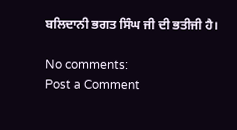ਬਲਿਦਾਨੀ ਭਗਤ ਸਿੰਘ ਜੀ ਦੀ ਭਤੀਜੀ ਹੈ।

No comments:
Post a Comment